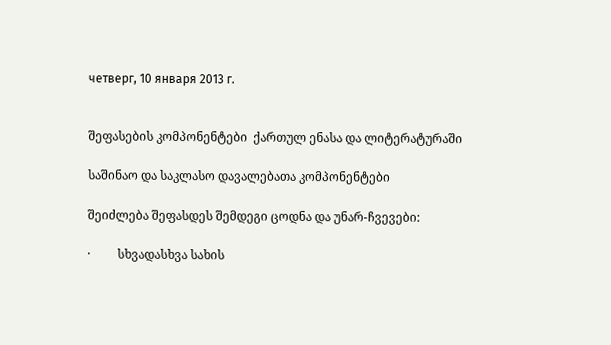четверг, 10 января 2013 г.


შეფასების კომპონენტები  ქართულ ენასა და ლიტერატურაში

საშინაო და საკლასო დავალებათა კომპონენტები

შეიძლება შეფასდეს შემდეგი ცოდნა და უნარ-ჩვევები:

·         სხვადასხვა სახის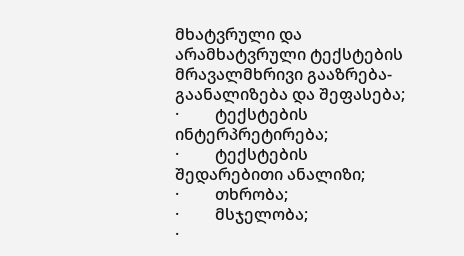მხატვრული და არამხატვრული ტექსტების მრავალმხრივი გააზრება-გაანალიზება და შეფასება;
·         ტექსტების ინტერპრეტირება;
·         ტექსტების შედარებითი ანალიზი;
·         თხრობა;
·         მსჯელობა;
·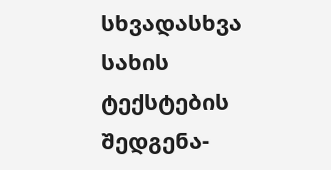სხვადასხვა სახის ტექსტების შედგენა-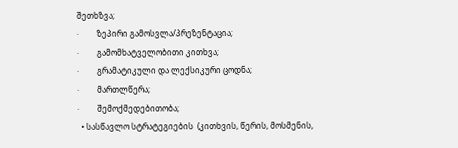შეთხზვა;
·         ზეპირი გამოსვლა/პრეზენტაცია;
·         გამომხატველობითი კითხვა;
·         გრამატიკული და ლექსიკური ცოდნა;
·         მართლწერა;
·         შემოქმედებითობა;
  • სასწავლო სტრატეგიების  (კითხვის, წერის, მოსმენის,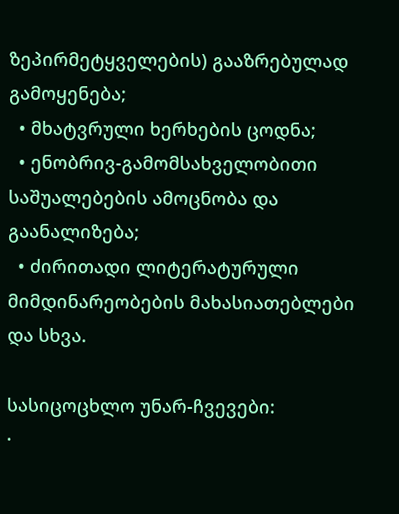ზეპირმეტყველების) გააზრებულად გამოყენება;
  • მხატვრული ხერხების ცოდნა;
  • ენობრივ-გამომსახველობითი საშუალებების ამოცნობა და გაანალიზება;
  • ძირითადი ლიტერატურული მიმდინარეობების მახასიათებლები და სხვა.

სასიცოცხლო უნარ-ჩვევები:
·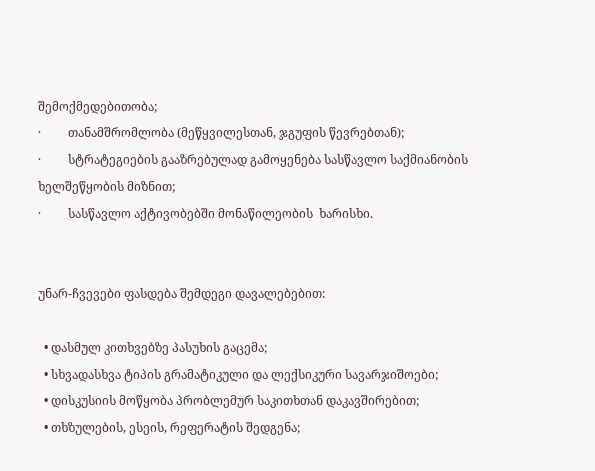შემოქმედებითობა;
·         თანამშრომლობა (მეწყვილესთან, ჯგუფის წევრებთან);
·         სტრატეგიების გააზრებულად გამოყენება სასწავლო საქმიანობის ხელშეწყობის მიზნით;
·         სასწავლო აქტივობებში მონაწილეობის  ხარისხი.


უნარ-ჩვევები ფასდება შემდეგი დავალებებით:

  • დასმულ კითხვებზე პასუხის გაცემა;
  • სხვადასხვა ტიპის გრამატიკული და ლექსიკური სავარჯიშოები;
  • დისკუსიის მოწყობა პრობლემურ საკითხთან დაკავშირებით;
  • თხზულების, ესეის, რეფერატის შედგენა;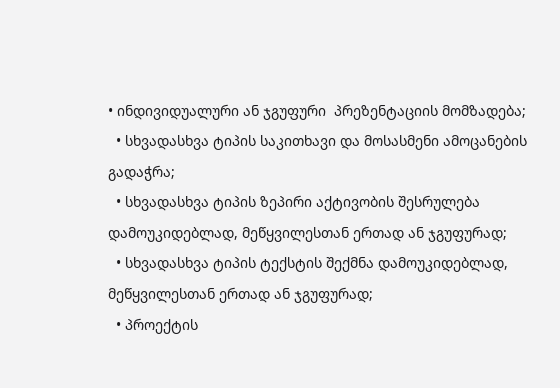• ინდივიდუალური ან ჯგუფური  პრეზენტაციის მომზადება;
  • სხვადასხვა ტიპის საკითხავი და მოსასმენი ამოცანების გადაჭრა;
  • სხვადასხვა ტიპის ზეპირი აქტივობის შესრულება დამოუკიდებლად, მეწყვილესთან ერთად ან ჯგუფურად;
  • სხვადასხვა ტიპის ტექსტის შექმნა დამოუკიდებლად, მეწყვილესთან ერთად ან ჯგუფურად;
  • პროექტის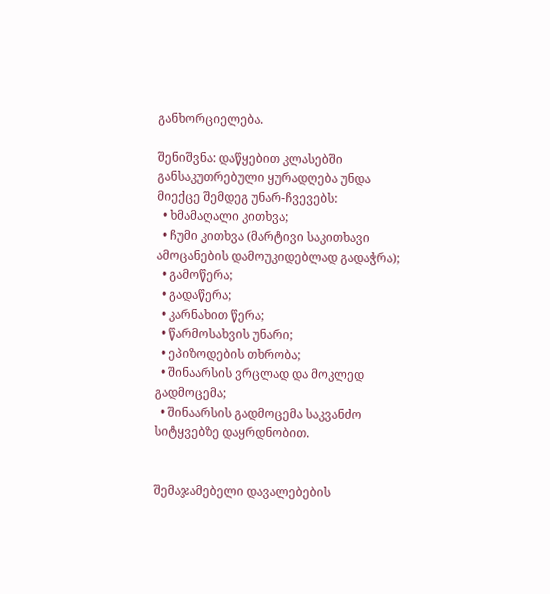განხორციელება.

შენიშვნა: დაწყებით კლასებში  განსაკუთრებული ყურადღება უნდა მიექცე შემდეგ უნარ-ჩვევებს:
  • ხმამაღალი კითხვა;
  • ჩუმი კითხვა (მარტივი საკითხავი ამოცანების დამოუკიდებლად გადაჭრა);
  • გამოწერა;
  • გადაწერა;
  • კარნახით წერა;
  • წარმოსახვის უნარი;
  • ეპიზოდების თხრობა;
  • შინაარსის ვრცლად და მოკლედ გადმოცემა;
  • შინაარსის გადმოცემა საკვანძო სიტყვებზე დაყრდნობით.


შემაჯამებელი დავალებების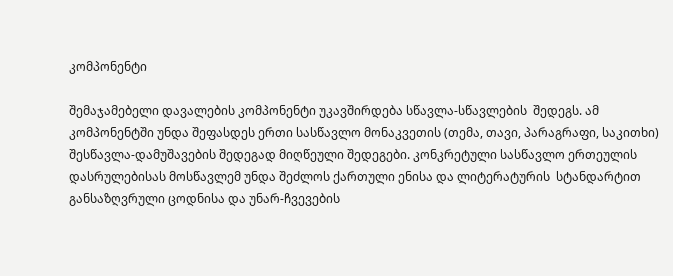კომპონენტი

შემაჯამებელი დავალების კომპონენტი უკავშირდება სწავლა-სწავლების  შედეგს. ამ კომპონენტში უნდა შეფასდეს ერთი სასწავლო მონაკვეთის (თემა, თავი, პარაგრაფი, საკითხი) შესწავლა-დამუშავების შედეგად მიღწეული შედეგები. კონკრეტული სასწავლო ერთეულის დასრულებისას მოსწავლემ უნდა შეძლოს ქართული ენისა და ლიტერატურის  სტანდარტით განსაზღვრული ცოდნისა და უნარ-ჩვევების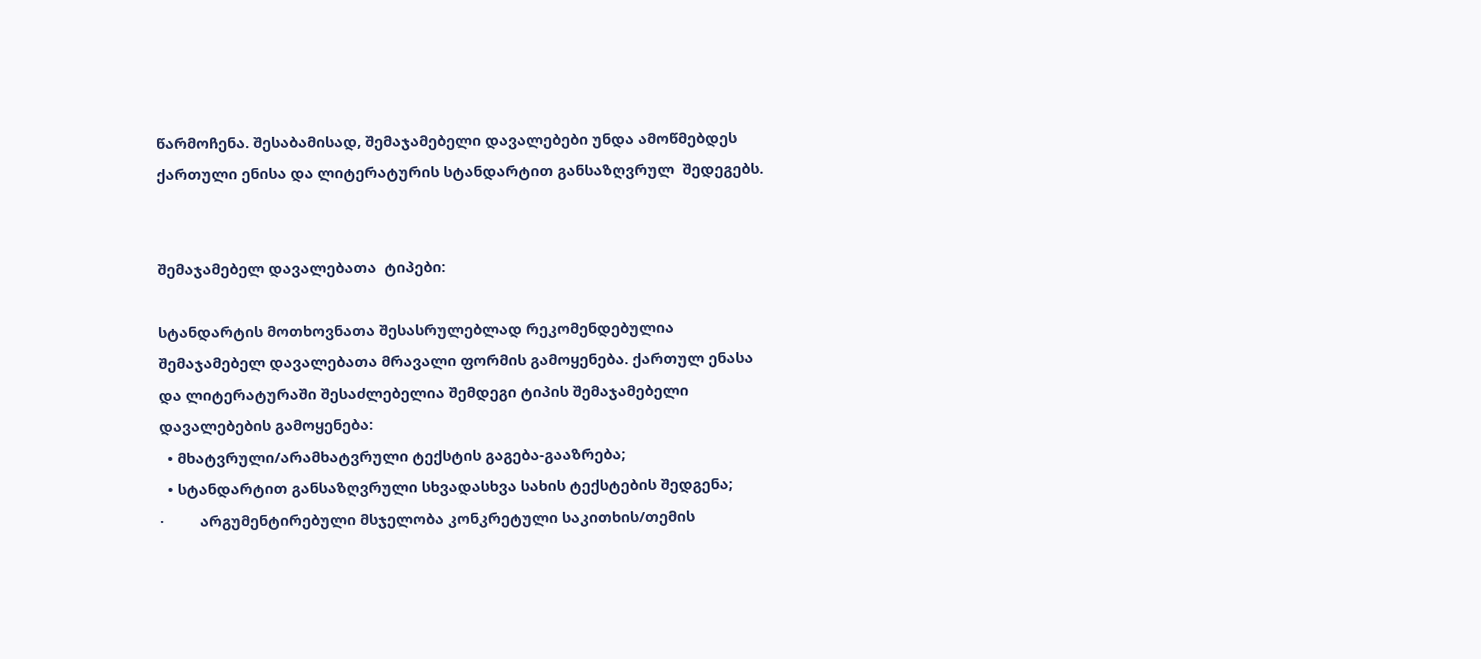წარმოჩენა. შესაბამისად, შემაჯამებელი დავალებები უნდა ამოწმებდეს ქართული ენისა და ლიტერატურის სტანდარტით განსაზღვრულ  შედეგებს.


შემაჯამებელ დავალებათა  ტიპები:

სტანდარტის მოთხოვნათა შესასრულებლად რეკომენდებულია შემაჯამებელ დავალებათა მრავალი ფორმის გამოყენება. ქართულ ენასა და ლიტერატურაში შესაძლებელია შემდეგი ტიპის შემაჯამებელი დავალებების გამოყენება:
  • მხატვრული/არამხატვრული ტექსტის გაგება-გააზრება;
  • სტანდარტით განსაზღვრული სხვადასხვა სახის ტექსტების შედგენა;
·         არგუმენტირებული მსჯელობა კონკრეტული საკითხის/თემის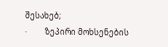შესახებ;
·         ზეპირი მოხსენების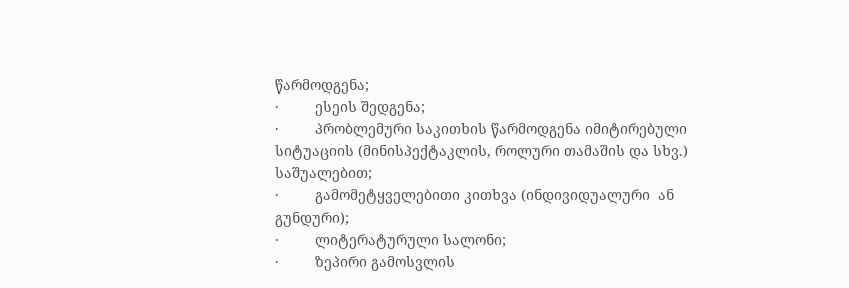წარმოდგენა;
·         ესეის შედგენა;
·         პრობლემური საკითხის წარმოდგენა იმიტირებული სიტუაციის (მინისპექტაკლის, როლური თამაშის და სხვ.) საშუალებით;
·         გამომეტყველებითი კითხვა (ინდივიდუალური  ან გუნდური);
·         ლიტერატურული სალონი;
·         ზეპირი გამოსვლის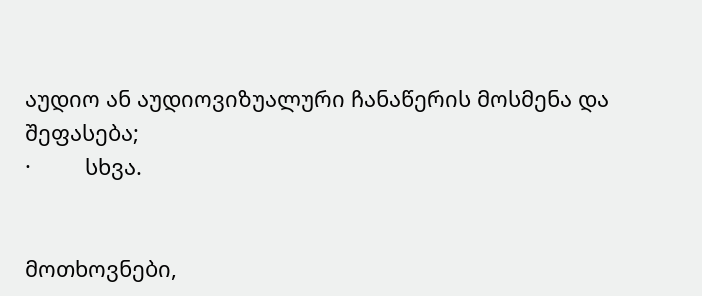აუდიო ან აუდიოვიზუალური ჩანაწერის მოსმენა და შეფასება;
·         სხვა.


მოთხოვნები,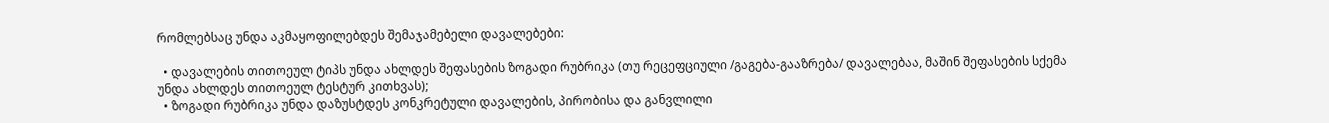რომლებსაც უნდა აკმაყოფილებდეს შემაჯამებელი დავალებები:

  • დავალების თითოეულ ტიპს უნდა ახლდეს შეფასების ზოგადი რუბრიკა (თუ რეცეფციული /გაგება-გააზრება/ დავალებაა, მაშინ შეფასების სქემა უნდა ახლდეს თითოეულ ტესტურ კითხვას);
  • ზოგადი რუბრიკა უნდა დაზუსტდეს კონკრეტული დავალების, პირობისა და განვლილი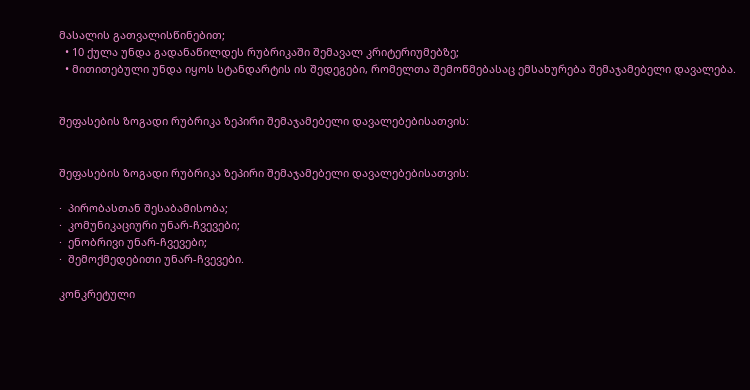მასალის გათვალისწინებით;
  • 10 ქულა უნდა გადანაწილდეს რუბრიკაში შემავალ კრიტერიუმებზე;
  • მითითებული უნდა იყოს სტანდარტის ის შედეგები, რომელთა შემოწმებასაც ემსახურება შემაჯამებელი დავალება.


შეფასების ზოგადი რუბრიკა ზეპირი შემაჯამებელი დავალებებისათვის:


შეფასების ზოგადი რუბრიკა ზეპირი შემაჯამებელი დავალებებისათვის:

·  პირობასთან შესაბამისობა;
·  კომუნიკაციური უნარ-ჩვევები;
·  ენობრივი უნარ-ჩვევები;
·  შემოქმედებითი უნარ-ჩვევები.

კონკრეტული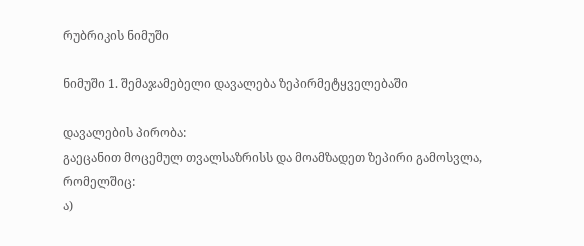რუბრიკის ნიმუში

ნიმუში 1. შემაჯამებელი დავალება ზეპირმეტყველებაში

დავალების პირობა:
გაეცანით მოცემულ თვალსაზრისს და მოამზადეთ ზეპირი გამოსვლა, რომელშიც:
ა)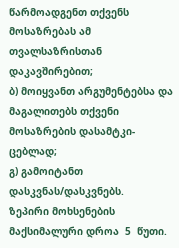წარმოადგენთ თქვენს მოსაზრებას ამ თვალსაზრისთან დაკავშირებით;
ბ) მოიყვანთ არგუმენტებსა და  მაგალითებს თქვენი მოსაზრების დასამტკი-ცებლად;
გ) გამოიტანთ დასკვნას/დასკვნებს.
ზეპირი მოხსენების  მაქსიმალური დროა  5  წუთი.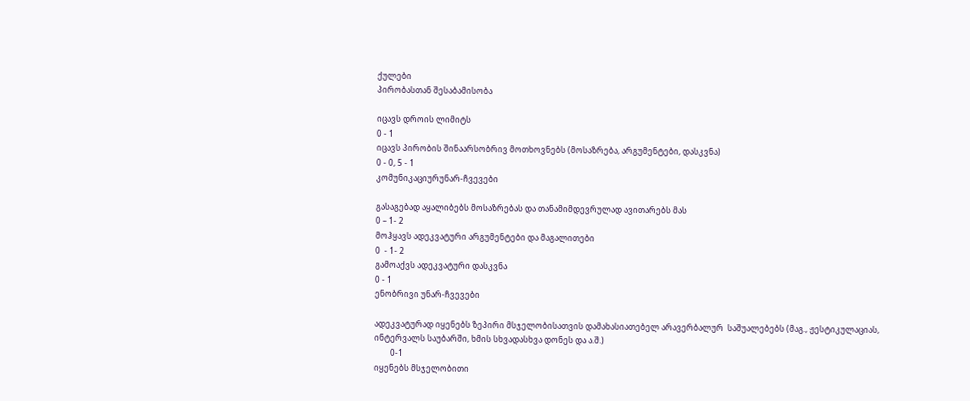ქულები
პირობასთან შესაბამისობა

იცავს დროის ლიმიტს
0 - 1
იცავს პირობის შინაარსობრივ მოთხოვნებს (მოსაზრება, არგუმენტები, დასკვნა)
0 - 0, 5 - 1
კომუნიკაციურუნარ-ჩვევები

გასაგებად აყალიბებს მოსაზრებას და თანამიმდევრულად ავითარებს მას
0 – 1- 2
მოჰყავს ადეკვატური არგუმენტები და მაგალითები
0  - 1- 2
გამოაქვს ადეკვატური დასკვნა
0 - 1
ენობრივი უნარ-ჩვევები

ადეკვატურად იყენებს ზეპირი მსჯელობისათვის დამახასიათებელ არავერბალურ  საშუალებებს (მაგ., ჟესტიკულაციას, ინტერვალს საუბარში, ხმის სხვადასხვა დონეს და ა.შ.)
        0-1
იყენებს მსჯელობითი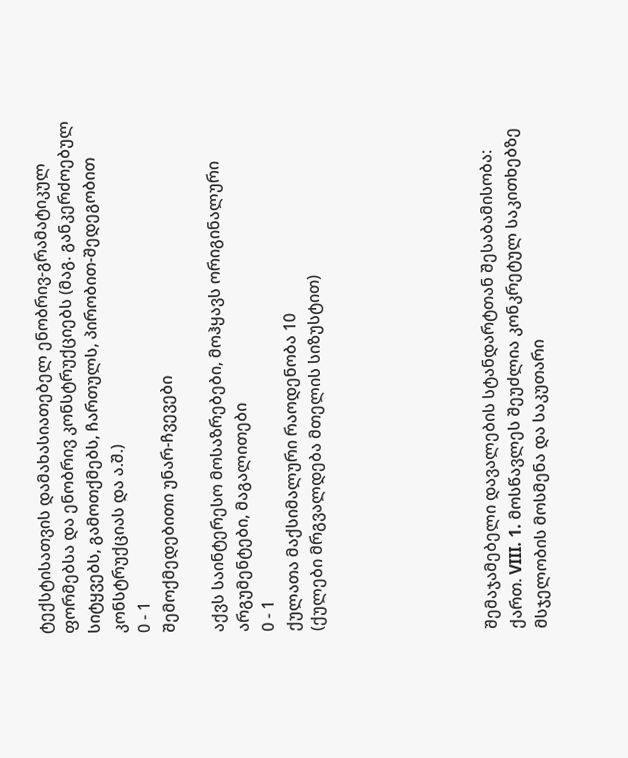ტექსტისათვის დამახასიათებელ ენობრივ-გრამატიკულ ფორმებსა და ენობრივ კონსტრუქციებს (მაგ. განკერძოებულ სიტყვებს, გამოთქმებს, ჩართულს, პირობით-შედეგობით კონსტრუქციას და ა.შ.)
0 - 1
შემოქმედებითი უნარ-ჩვევები

აქვს საინტერესო მოსაზრებები, მოჰყავს ორიგინალური არგუმენტები, მაგალითები
0 - 1
ქულათა მაქსიმალური რაოდენობა 10
(ქულები მრგვალდება მთელის სიზუსტით)






შემაჯამებელი დავალების სტანდარტთან შესაბამისობა:
ქართ. VIII. 1. მოსწავლეს შეუძლია კონკრეტულ საკითხებზე მსჯელობის მოსმენა და საკუთარი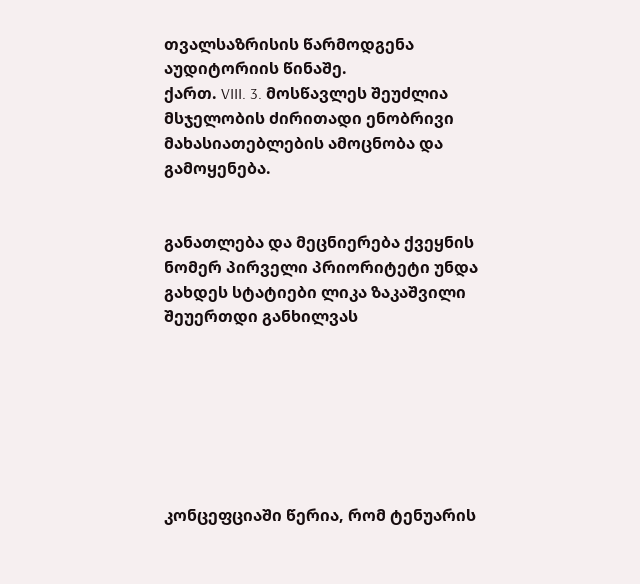თვალსაზრისის წარმოდგენა აუდიტორიის წინაშე.
ქართ. VIII. 3. მოსწავლეს შეუძლია მსჯელობის ძირითადი ენობრივი მახასიათებლების ამოცნობა და გამოყენება.


განათლება და მეცნიერება ქვეყნის ნომერ პირველი პრიორიტეტი უნდა გახდეს სტატიები ლიკა ზაკაშვილი შეუერთდი განხილვას







კონცეფციაში წერია, რომ ტენუარის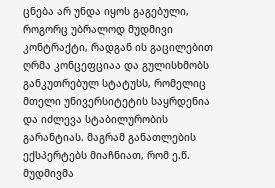ცნება არ უნდა იყოს გაგებული, როგორც უბრალოდ მუდმივი კონტრაქტი, რადგან ის გაცილებით ღრმა კონცეფციაა და გულისხმობს განკუთრებულ სტატუსს, რომელიც მთელი უნივერსიტეტის საყრდენია და იძლევა სტაბილურობის გარანტიას. მაგრამ განათლების ექსპერტებს მიაჩნიათ, რომ ე.წ. მუდმივმა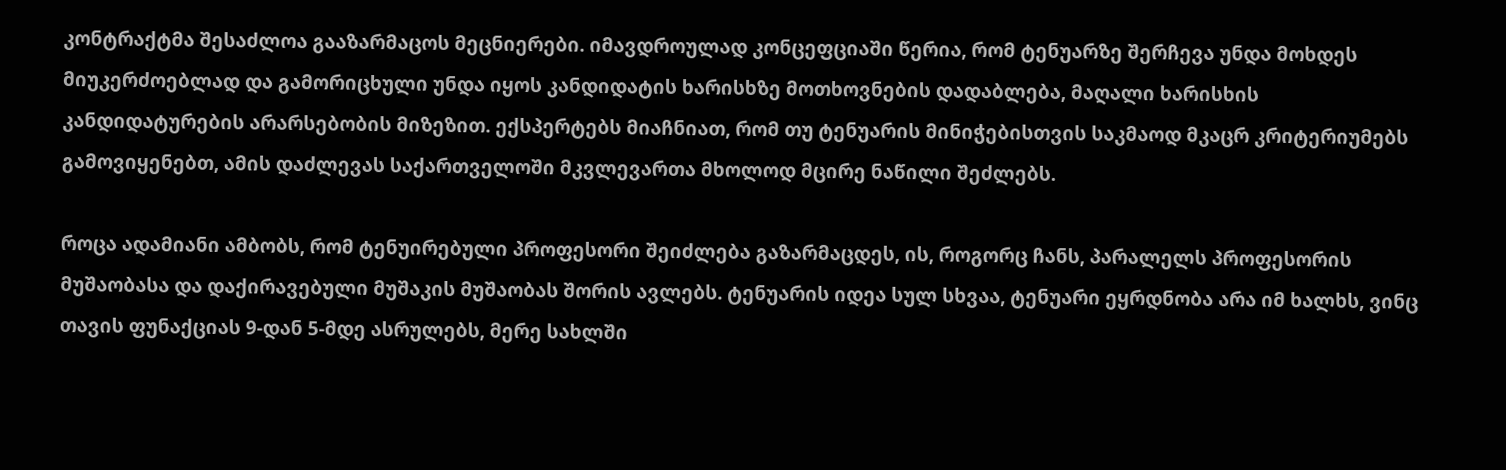კონტრაქტმა შესაძლოა გააზარმაცოს მეცნიერები. იმავდროულად კონცეფციაში წერია, რომ ტენუარზე შერჩევა უნდა მოხდეს მიუკერძოებლად და გამორიცხული უნდა იყოს კანდიდატის ხარისხზე მოთხოვნების დადაბლება, მაღალი ხარისხის კანდიდატურების არარსებობის მიზეზით. ექსპერტებს მიაჩნიათ, რომ თუ ტენუარის მინიჭებისთვის საკმაოდ მკაცრ კრიტერიუმებს გამოვიყენებთ, ამის დაძლევას საქართველოში მკვლევართა მხოლოდ მცირე ნაწილი შეძლებს.

როცა ადამიანი ამბობს, რომ ტენუირებული პროფესორი შეიძლება გაზარმაცდეს, ის, როგორც ჩანს, პარალელს პროფესორის მუშაობასა და დაქირავებული მუშაკის მუშაობას შორის ავლებს. ტენუარის იდეა სულ სხვაა, ტენუარი ეყრდნობა არა იმ ხალხს, ვინც თავის ფუნაქციას 9-დან 5-მდე ასრულებს, მერე სახლში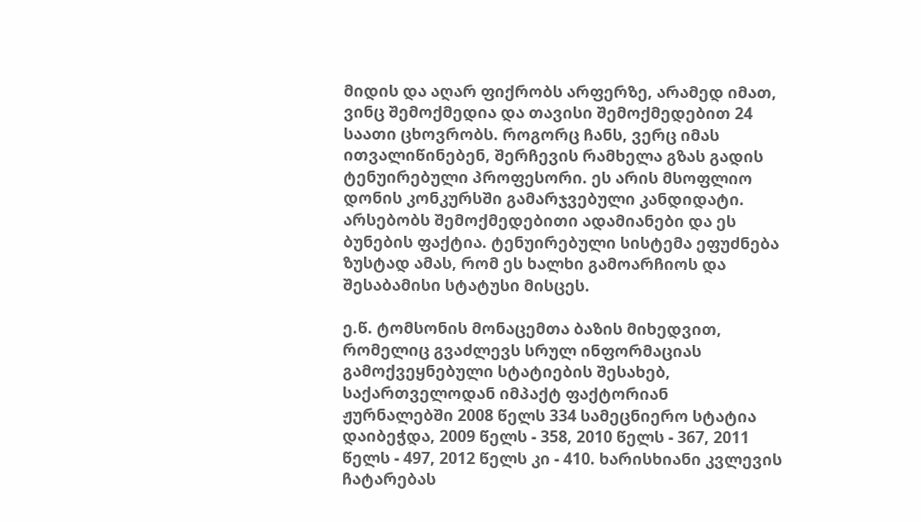მიდის და აღარ ფიქრობს არფერზე, არამედ იმათ, ვინც შემოქმედია და თავისი შემოქმედებით 24 საათი ცხოვრობს. როგორც ჩანს, ვერც იმას ითვალიწინებენ, შერჩევის რამხელა გზას გადის ტენუირებული პროფესორი. ეს არის მსოფლიო დონის კონკურსში გამარჯვებული კანდიდატი. არსებობს შემოქმედებითი ადამიანები და ეს ბუნების ფაქტია. ტენუირებული სისტემა ეფუძნება ზუსტად ამას, რომ ეს ხალხი გამოარჩიოს და შესაბამისი სტატუსი მისცეს.

ე.წ. ტომსონის მონაცემთა ბაზის მიხედვით, რომელიც გვაძლევს სრულ ინფორმაციას გამოქვეყნებული სტატიების შესახებ, საქართველოდან იმპაქტ ფაქტორიან ჟურნალებში 2008 წელს 334 სამეცნიერო სტატია დაიბეჭდა, 2009 წელს - 358, 2010 წელს - 367, 2011 წელს - 497, 2012 წელს კი - 410. ხარისხიანი კვლევის ჩატარებას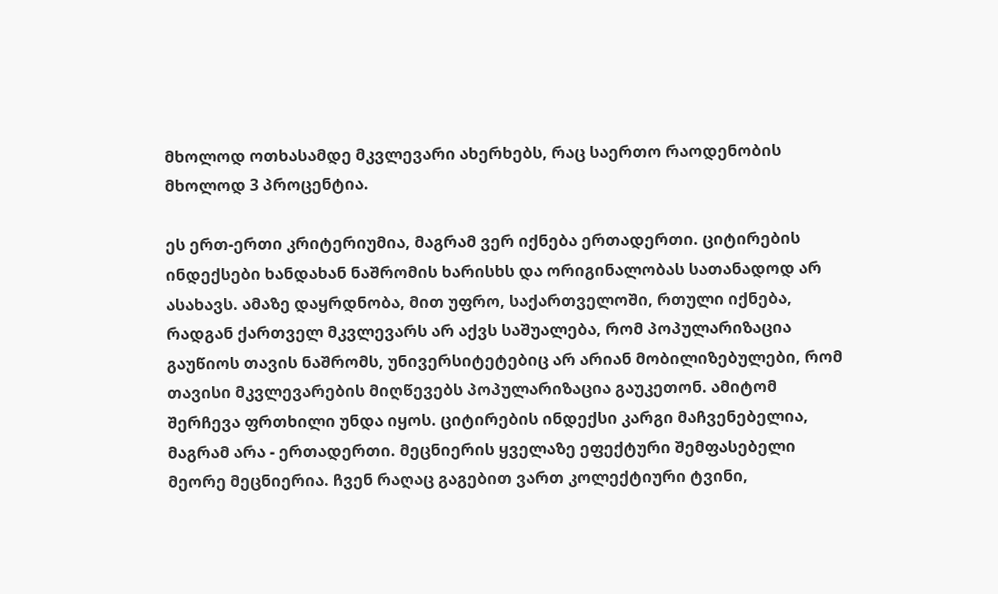მხოლოდ ოთხასამდე მკვლევარი ახერხებს, რაც საერთო რაოდენობის მხოლოდ 3 პროცენტია.

ეს ერთ-ერთი კრიტერიუმია, მაგრამ ვერ იქნება ერთადერთი. ციტირების ინდექსები ხანდახან ნაშრომის ხარისხს და ორიგინალობას სათანადოდ არ ასახავს. ამაზე დაყრდნობა, მით უფრო, საქართველოში, რთული იქნება, რადგან ქართველ მკვლევარს არ აქვს საშუალება, რომ პოპულარიზაცია გაუწიოს თავის ნაშრომს, უნივერსიტეტებიც არ არიან მობილიზებულები, რომ თავისი მკვლევარების მიღწევებს პოპულარიზაცია გაუკეთონ. ამიტომ შერჩევა ფრთხილი უნდა იყოს. ციტირების ინდექსი კარგი მაჩვენებელია, მაგრამ არა - ერთადერთი. მეცნიერის ყველაზე ეფექტური შემფასებელი მეორე მეცნიერია. ჩვენ რაღაც გაგებით ვართ კოლექტიური ტვინი,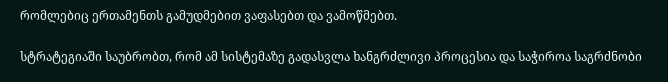რომლებიც ერთამენთს გამუდმებით ვაფასებთ და ვამოწმებთ.

სტრატეგიაში საუბრობთ, რომ ამ სისტემაზე გადასვლა ხანგრძლივი პროცესია და საჭიროა საგრძნობი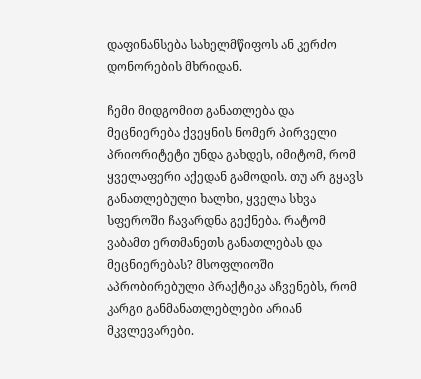დაფინანსება სახელმწიფოს ან კერძო დონორების მხრიდან.

ჩემი მიდგომით განათლება და მეცნიერება ქვეყნის ნომერ პირველი პრიორიტეტი უნდა გახდეს, იმიტომ, რომ ყველაფერი აქედან გამოდის. თუ არ გყავს განათლებული ხალხი, ყველა სხვა სფეროში ჩავარდნა გექნება. რატომ ვაბამთ ერთმანეთს განათლებას და მეცნიერებას? მსოფლიოში აპრობირებული პრაქტიკა აჩვენებს, რომ კარგი განმანათლებლები არიან მკვლევარები.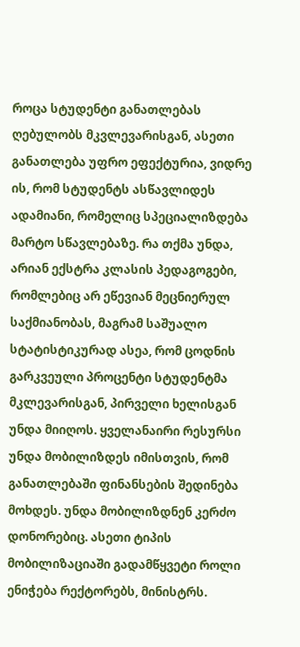როცა სტუდენტი განათლებას ღებულობს მკვლევარისგან, ასეთი განათლება უფრო ეფექტურია, ვიდრე ის, რომ სტუდენტს ასწავლიდეს ადამიანი, რომელიც სპეციალიზდება მარტო სწავლებაზე. რა თქმა უნდა, არიან ექსტრა კლასის პედაგოგები, რომლებიც არ ეწევიან მეცნიერულ საქმიანობას, მაგრამ საშუალო სტატისტიკურად ასეა, რომ ცოდნის გარკვეული პროცენტი სტუდენტმა მკლევარისგან, პირველი ხელისგან უნდა მიიღოს. ყველანაირი რესურსი უნდა მობილიზდეს იმისთვის, რომ განათლებაში ფინანსების შედინება მოხდეს. უნდა მობილიზდნენ კერძო დონორებიც. ასეთი ტიპის მობილიზაციაში გადამწყვეტი როლი ენიჭება რექტორებს, მინისტრს.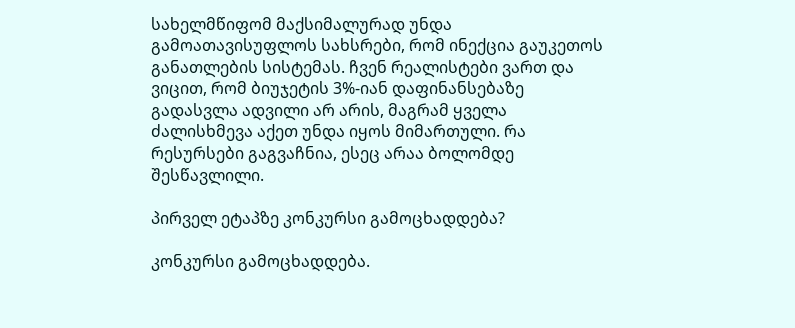სახელმწიფომ მაქსიმალურად უნდა გამოათავისუფლოს სახსრები, რომ ინექცია გაუკეთოს განათლების სისტემას. ჩვენ რეალისტები ვართ და ვიცით, რომ ბიუჯეტის 3%-იან დაფინანსებაზე გადასვლა ადვილი არ არის, მაგრამ ყველა ძალისხმევა აქეთ უნდა იყოს მიმართული. რა რესურსები გაგვაჩნია, ესეც არაა ბოლომდე შესწავლილი.

პირველ ეტაპზე კონკურსი გამოცხადდება?

კონკურსი გამოცხადდება.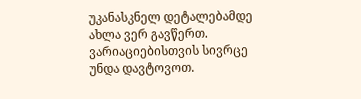უკანასკნელ დეტალებამდე ახლა ვერ გავწერთ. ვარიაციებისთვის სივრცე უნდა დავტოვოთ.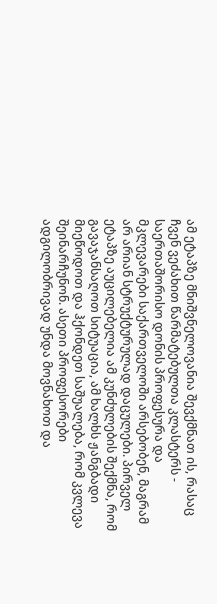ამ ეტაპზე მნიშვნელოვანია შევქმნათ ის, რასაც ჩვენ ვეძახით წარმატებულთა კლასტერს - საერთაშორისო დონის პროფესურა და მკლევარები საქართველოში არსებობენ, მაგრამ არ არიან სტრუქტურულად დაცულები. პირველ ეტაპზე აუცილებელია ამ კუნძულების შექმნა, რომ გავაჯანსაღოთ სიტუაცია, ამ ხალხს ჟანგბადი მიეწოდოთ და ჰქონდეთ საშუალება, რომ კვლევა შეინარჩუნონ. ასეთი პროფესორები ადგილობრივად უნდა მოვნახოთ და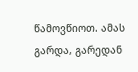წამოვწიოთ. ამას გარდა, გარედან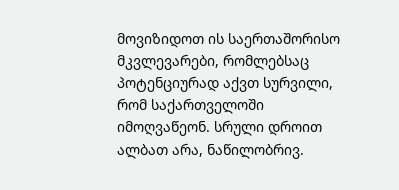მოვიზიდოთ ის საერთაშორისო მკვლევარები, რომლებსაც პოტენციურად აქვთ სურვილი, რომ საქართველოში იმოღვაწეონ. სრული დროით ალბათ არა, ნაწილობრივ.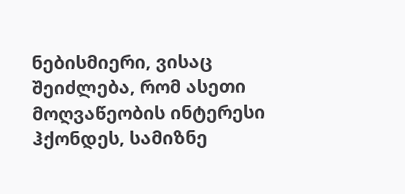ნებისმიერი, ვისაც შეიძლება, რომ ასეთი მოღვაწეობის ინტერესი ჰქონდეს, სამიზნე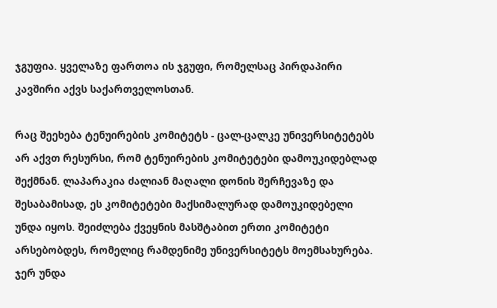ჯგუფია. ყველაზე ფართოა ის ჯგუფი, რომელსაც პირდაპირი კავშირი აქვს საქართველოსთან.

რაც შეეხება ტენუირების კომიტეტს - ცალ-ცალკე უნივერსიტეტებს არ აქვთ რესურსი, რომ ტენუირების კომიტეტები დამოუკიდებლად შექმნან. ლაპარაკია ძალიან მაღალი დონის შერჩევაზე და შესაბამისად, ეს კომიტეტები მაქსიმალურად დამოუკიდებელი უნდა იყოს. შეიძლება ქვეყნის მასშტაბით ერთი კომიტეტი არსებობდეს, რომელიც რამდენიმე უნივერსიტეტს მოემსახურება. ჯერ უნდა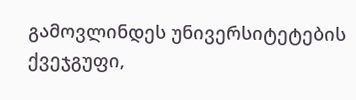გამოვლინდეს უნივერსიტეტების ქვეჯგუფი,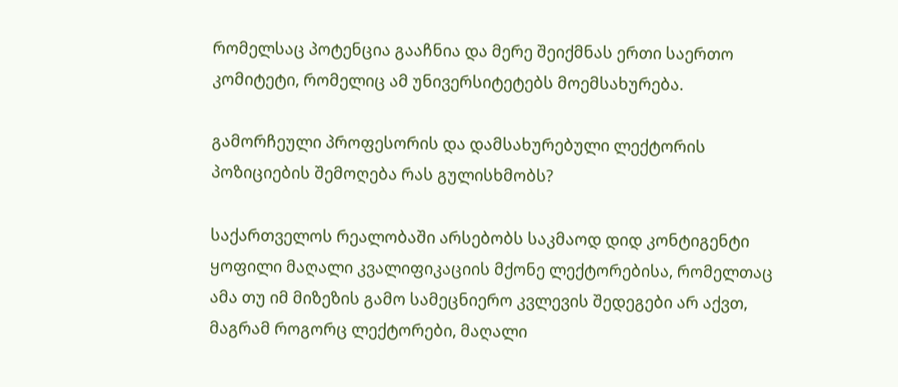რომელსაც პოტენცია გააჩნია და მერე შეიქმნას ერთი საერთო კომიტეტი, რომელიც ამ უნივერსიტეტებს მოემსახურება.

გამორჩეული პროფესორის და დამსახურებული ლექტორის პოზიციების შემოღება რას გულისხმობს?

საქართველოს რეალობაში არსებობს საკმაოდ დიდ კონტიგენტი ყოფილი მაღალი კვალიფიკაციის მქონე ლექტორებისა, რომელთაც ამა თუ იმ მიზეზის გამო სამეცნიერო კვლევის შედეგები არ აქვთ, მაგრამ როგორც ლექტორები, მაღალი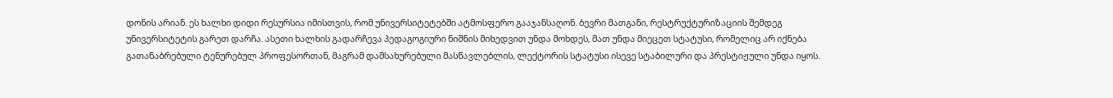დონის არიან. ეს ხალხი დიდი რესურსია იმისთვის, რომ უნივერსიტეტებში ატმოსფერო გააჯანსაღონ. ბევრი მათგანი, რესტრუქტურიზაციის შემდეგ უნივერსიტეტის გარეთ დარჩა. ასეთი ხალხის გადარჩევა პედაგოგიური ნიშნის მიხედვით უნდა მოხდეს, მათ უნდა მიეცეთ სტატუსი, რომელიც არ იქნება გათანაბრებული ტენურებულ პროფესორთან, მაგრამ დამსახურებული მასწავლებლის, ლექტორის სტატუსი ისევე სტაბილური და პრესტიჟული უნდა იყოს.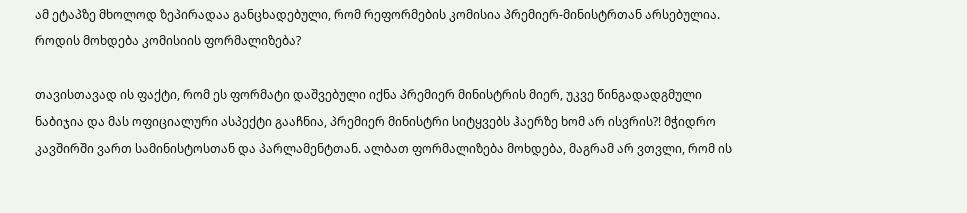ამ ეტაპზე მხოლოდ ზეპირადაა განცხადებული, რომ რეფორმების კომისია პრემიერ-მინისტრთან არსებულია. როდის მოხდება კომისიის ფორმალიზება?

თავისთავად ის ფაქტი, რომ ეს ფორმატი დაშვებული იქნა პრემიერ მინისტრის მიერ, უკვე წინგადადგმული ნაბიჯია და მას ოფიციალური ასპექტი გააჩნია, პრემიერ მინისტრი სიტყვებს ჰაერზე ხომ არ ისვრის?! მჭიდრო კავშირში ვართ სამინისტოსთან და პარლამენტთან. ალბათ ფორმალიზება მოხდება, მაგრამ არ ვთვლი, რომ ის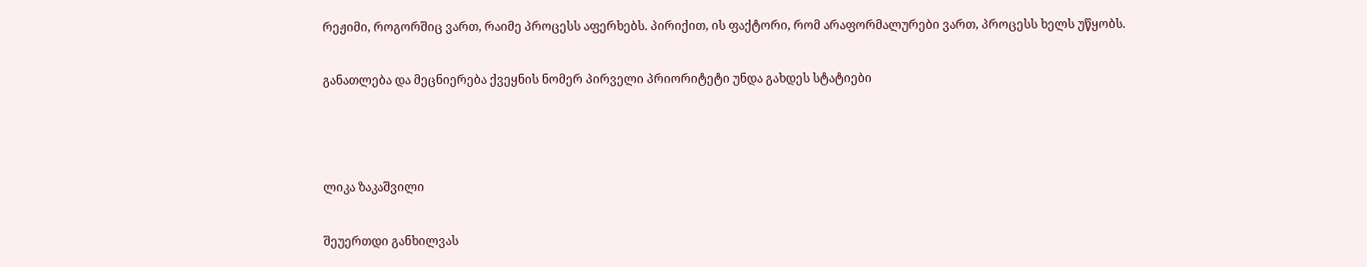რეჟიმი, როგორშიც ვართ, რაიმე პროცესს აფერხებს. პირიქით, ის ფაქტორი, რომ არაფორმალურები ვართ, პროცესს ხელს უწყობს.

განათლება და მეცნიერება ქვეყნის ნომერ პირველი პრიორიტეტი უნდა გახდეს სტატიები



ლიკა ზაკაშვილი

შეუერთდი განხილვას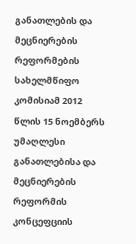განათლების და მეცნიერების რეფორმების სახელმწიფო კომისიამ 2012 წლის 15 ნოემბერს უმაღლესი განათლებისა და მეცნიერების რეფორმის კონცეფციის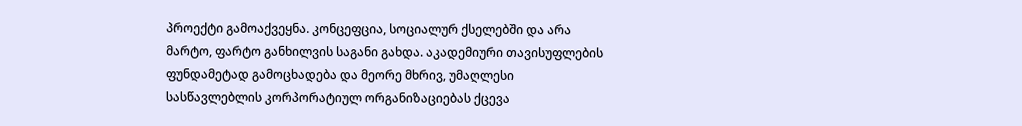პროექტი გამოაქვეყნა. კონცეფცია, სოციალურ ქსელებში და არა მარტო, ფარტო განხილვის საგანი გახდა. აკადემიური თავისუფლების ფუნდამეტად გამოცხადება და მეორე მხრივ, უმაღლესი სასწავლებლის კორპორატიულ ორგანიზაციებას ქცევა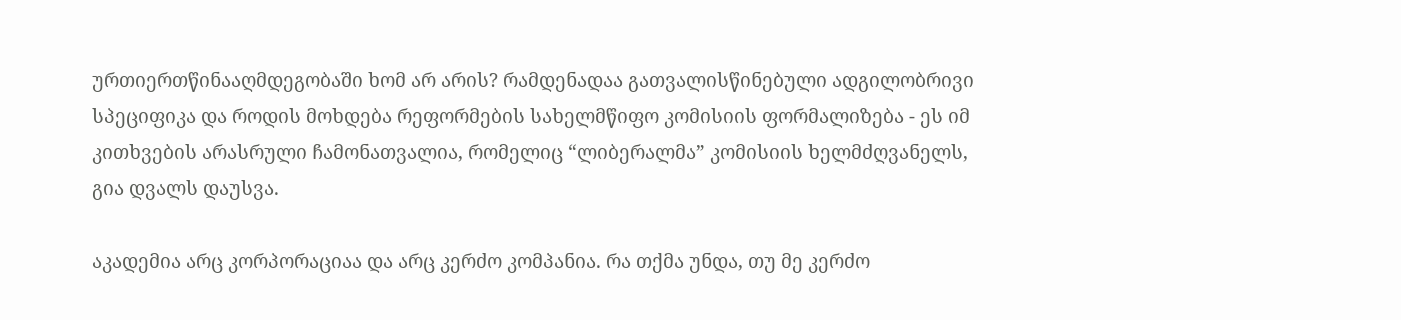ურთიერთწინააღმდეგობაში ხომ არ არის? რამდენადაა გათვალისწინებული ადგილობრივი სპეციფიკა და როდის მოხდება რეფორმების სახელმწიფო კომისიის ფორმალიზება - ეს იმ კითხვების არასრული ჩამონათვალია, რომელიც “ლიბერალმა” კომისიის ხელმძღვანელს, გია დვალს დაუსვა.

აკადემია არც კორპორაციაა და არც კერძო კომპანია. რა თქმა უნდა, თუ მე კერძო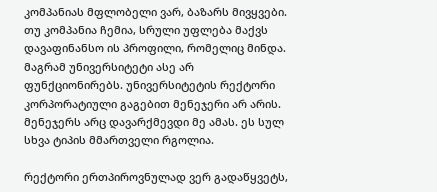კომპანიას მფლობელი ვარ, ბაზარს მივყვები. თუ კომპანია ჩემია, სრული უფლება მაქვს დავაფინანსო ის პროფილი, რომელიც მინდა. მაგრამ უნივერსიტეტი ასე არ ფუნქციონირებს. უნივერსიტეტის რექტორი კორპორატიული გაგებით მენეჯერი არ არის. მენეჯერს არც დავარქმევდი მე ამას. ეს სულ სხვა ტიპის მმართველი რგოლია.

რექტორი ერთპიროვნულად ვერ გადაწყვეტს,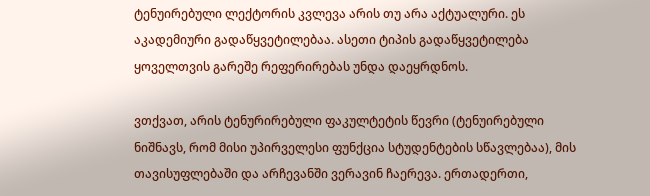ტენუირებული ლექტორის კვლევა არის თუ არა აქტუალური. ეს აკადემიური გადაწყვეტილებაა. ასეთი ტიპის გადაწყვეტილება ყოველთვის გარეშე რეფერირებას უნდა დაეყრდნოს.

ვთქვათ, არის ტენურირებული ფაკულტეტის წევრი (ტენუირებული ნიშნავს, რომ მისი უპირველესი ფუნქცია სტუდენტების სწავლებაა), მის თავისუფლებაში და არჩევანში ვერავინ ჩაერევა. ერთადერთი,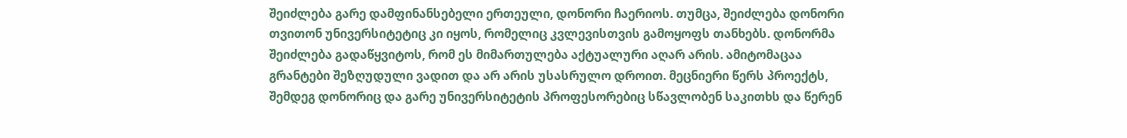შეიძლება გარე დამფინანსებელი ერთეული, დონორი ჩაერიოს. თუმცა, შეიძლება დონორი თვითონ უნივერსიტეტიც კი იყოს, რომელიც კვლევისთვის გამოყოფს თანხებს. დონორმა შეიძლება გადაწყვიტოს, რომ ეს მიმართულება აქტუალური აღარ არის. ამიტომაცაა გრანტები შეზღუდული ვადით და არ არის უსასრულო დროით. მეცნიერი წერს პროექტს, შემდეგ დონორიც და გარე უნივერსიტეტის პროფესორებიც სწავლობენ საკითხს და წერენ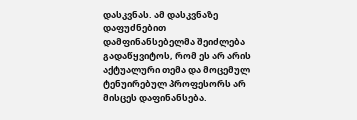დასკვნას. ამ დასკვნაზე დაფუძნებით დამფინანსებელმა შეიძლება გადაწყვიტოს, რომ ეს არ არის აქტუალური თემა და მოცემულ ტენუირებულ პროფესორს არ მისცეს დაფინანსება.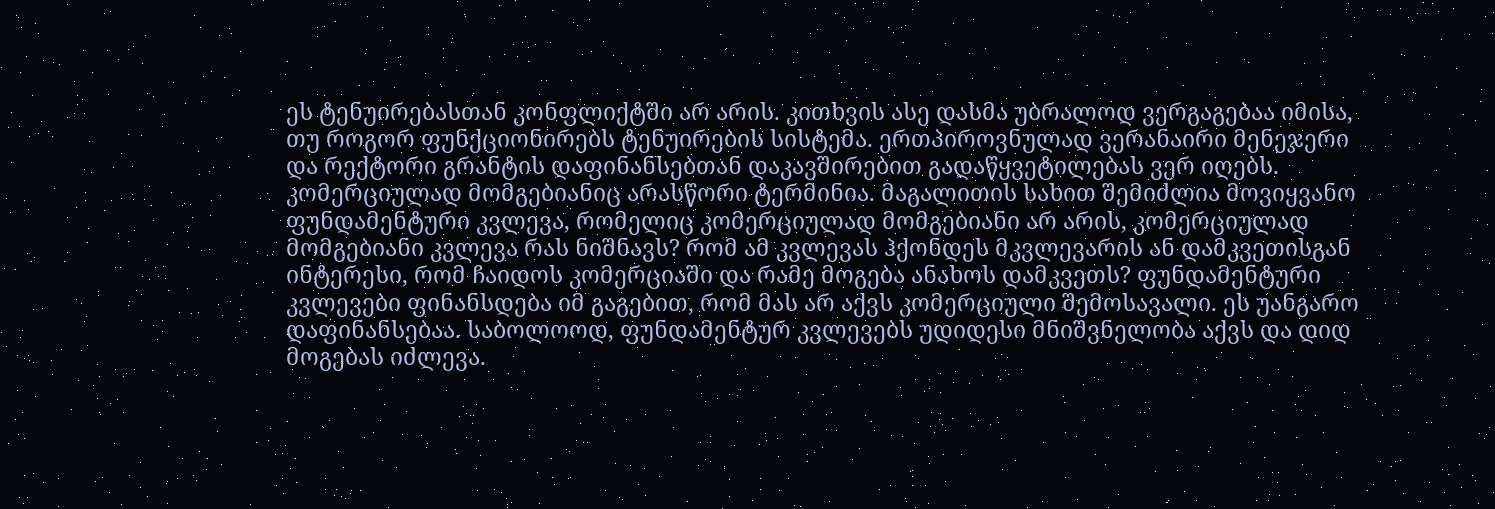ეს ტენუირებასთან კონფლიქტში არ არის. კითხვის ასე დასმა უბრალოდ ვერგაგებაა იმისა, თუ როგორ ფუნქციონირებს ტენუირების სისტემა. ერთპიროვნულად ვერანაირი მენეჯერი და რექტორი გრანტის დაფინანსებთან დაკავშირებით გადაწყვეტილებას ვერ იღებს. კომერციულად მომგებიანიც არასწორი ტერმინია. მაგალითის სახით შემიძლია მოვიყვანო ფუნდამენტური კვლევა, რომელიც კომერციულად მომგებიანი არ არის, კომერციულად მომგებიანი კვლევა რას ნიშნავს? რომ ამ კვლევას ჰქონდეს მკვლევარის ან დამკვეთისგან ინტერესი, რომ ჩაიდოს კომერციაში და რამე მოგება ანახოს დამკვეთს? ფუნდამენტური კვლევები ფინანსდება იმ გაგებით, რომ მას არ აქვს კომერციული შემოსავალი. ეს უანგარო დაფინანსებაა. საბოლოოდ, ფუნდამენტურ კვლევებს უდიდესი მნიშვნელობა აქვს და დიდ მოგებას იძლევა.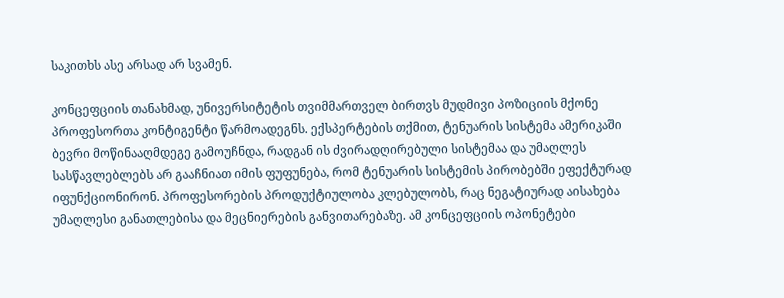საკითხს ასე არსად არ სვამენ.

კონცეფციის თანახმად, უნივერსიტეტის თვიმმართველ ბირთვს მუდმივი პოზიციის მქონე პროფესორთა კონტიგენტი წარმოადეგნს. ექსპერტების თქმით, ტენუარის სისტემა ამერიკაში ბევრი მოწინააღმდეგე გამოუჩნდა, რადგან ის ძვირადღირებული სისტემაა და უმაღლეს სასწავლებლებს არ გააჩნიათ იმის ფუფუნება, რომ ტენუარის სისტემის პირობებში ეფექტურად იფუნქციონირონ. პროფესორების პროდუქტიულობა კლებულობს, რაც ნეგატიურად აისახება უმაღლესი განათლებისა და მეცნიერების განვითარებაზე. ამ კონცეფციის ოპონეტები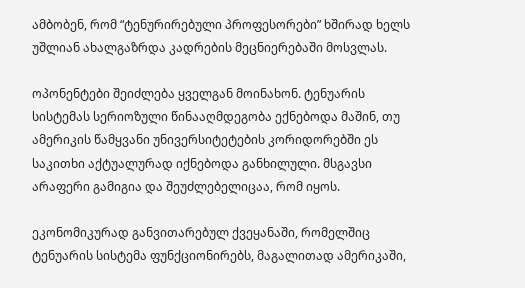ამბობენ, რომ “ტენურირებული პროფესორები” ხშირად ხელს უშლიან ახალგაზრდა კადრების მეცნიერებაში მოსვლას.

ოპონენტები შეიძლება ყველგან მოინახონ. ტენუარის სისტემას სერიოზული წინააღმდეგობა ექნებოდა მაშინ, თუ ამერიკის წამყვანი უნივერსიტეტების კორიდორებში ეს საკითხი აქტუალურად იქნებოდა განხილული. მსგავსი არაფერი გამიგია და შეუძლებელიცაა, რომ იყოს.

ეკონომიკურად განვითარებულ ქვეყანაში, რომელშიც ტენუარის სისტემა ფუნქციონირებს, მაგალითად ამერიკაში,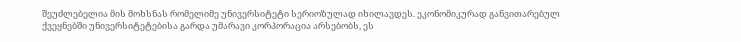შეუძლებელია მის მოხსნას რომელიმე უნივერსიტეტი სერიოზულად იხილავდეს. ეკონომიკურად განვითარებულ ქვეყნებში უნივერსიტეტებისა გარდა უმარავი კორპორაცია არსებობს, ეს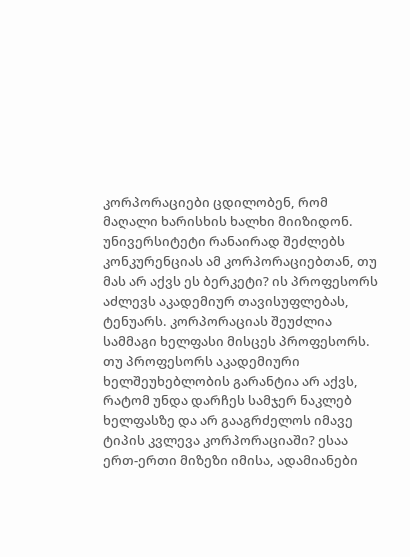კორპორაციები ცდილობენ, რომ მაღალი ხარისხის ხალხი მიიზიდონ. უნივერსიტეტი რანაირად შეძლებს კონკურენციას ამ კორპორაციებთან, თუ მას არ აქვს ეს ბერკეტი? ის პროფესორს აძლევს აკადემიურ თავისუფლებას, ტენუარს. კორპორაციას შეუძლია სამმაგი ხელფასი მისცეს პროფესორს. თუ პროფესორს აკადემიური ხელშეუხებლობის გარანტია არ აქვს, რატომ უნდა დარჩეს სამჯერ ნაკლებ ხელფასზე და არ გააგრძელოს იმავე ტიპის კვლევა კორპორაციაში? ესაა ერთ-ერთი მიზეზი იმისა, ადამიანები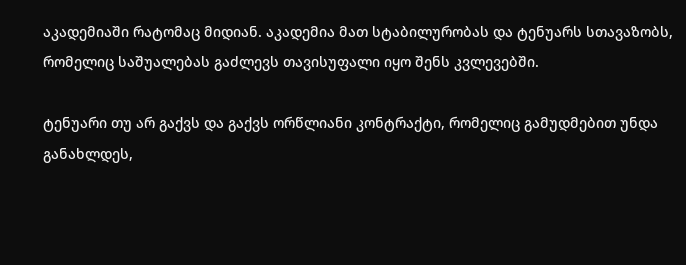აკადემიაში რატომაც მიდიან. აკადემია მათ სტაბილურობას და ტენუარს სთავაზობს, რომელიც საშუალებას გაძლევს თავისუფალი იყო შენს კვლევებში.

ტენუარი თუ არ გაქვს და გაქვს ორწლიანი კონტრაქტი, რომელიც გამუდმებით უნდა განახლდეს,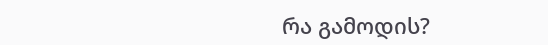რა გამოდის?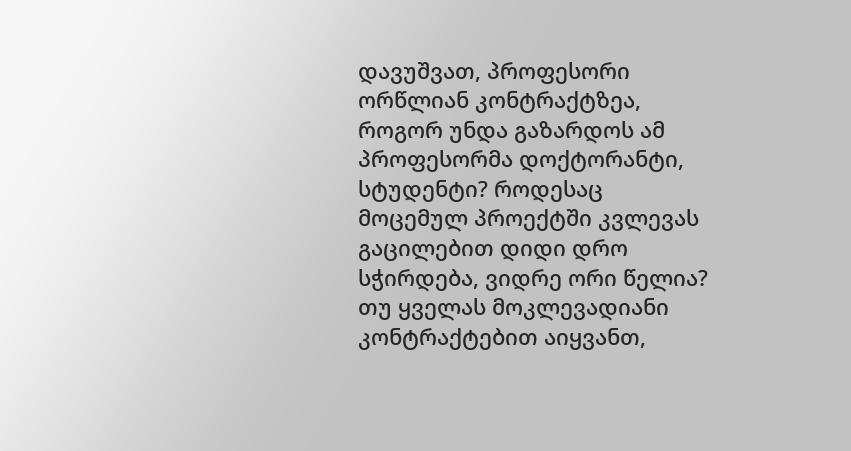დავუშვათ, პროფესორი ორწლიან კონტრაქტზეა, როგორ უნდა გაზარდოს ამ პროფესორმა დოქტორანტი, სტუდენტი? როდესაც მოცემულ პროექტში კვლევას გაცილებით დიდი დრო სჭირდება, ვიდრე ორი წელია? თუ ყველას მოკლევადიანი კონტრაქტებით აიყვანთ,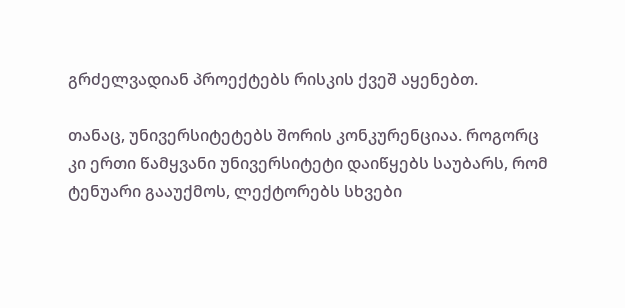გრძელვადიან პროექტებს რისკის ქვეშ აყენებთ.

თანაც, უნივერსიტეტებს შორის კონკურენციაა. როგორც კი ერთი წამყვანი უნივერსიტეტი დაიწყებს საუბარს, რომ ტენუარი გააუქმოს, ლექტორებს სხვები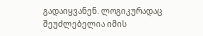გადაიყვანენ. ლოგიკურადაც შეუძლებელია იმის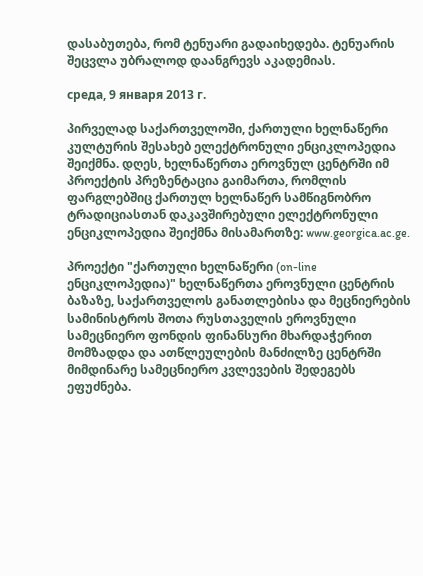დასაბუთება, რომ ტენუარი გადაიხედება. ტენუარის შეცვლა უბრალოდ დაანგრევს აკადემიას.

среда, 9 января 2013 г.

პირველად საქართველოში, ქართული ხელნაწერი კულტურის შესახებ ელექტრონული ენციკლოპედია შეიქმნა. დღეს, ხელნაწერთა ეროვნულ ცენტრში იმ პროექტის პრეზენტაცია გაიმართა, რომლის ფარგლებშიც ქართულ ხელნაწერ სამწიგნობრო ტრადიციასთან დაკავშირებული ელექტრონული ენციკლოპედია შეიქმნა მისამართზე: www.georgica.ac.ge.

პროექტი "ქართული ხელნაწერი (on-line ენციკლოპედია)" ხელნაწერთა ეროვნული ცენტრის ბაზაზე, საქართველოს განათლებისა და მეცნიერების სამინისტროს შოთა რუსთაველის ეროვნული სამეცნიერო ფონდის ფინანსური მხარდაჭერით მომზადდა და ათწლეულების მანძილზე ცენტრში მიმდინარე სამეცნიერო კვლევების შედეგებს ეფუძნება.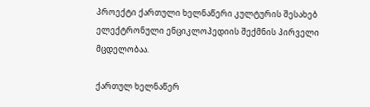პროექტი ქართული ხელნაწერი კულტურის შესახებ ელექტრონული ენციკლოპედიის შექმნის პირველი მცდელობაა.

ქართულ ხელნაწერ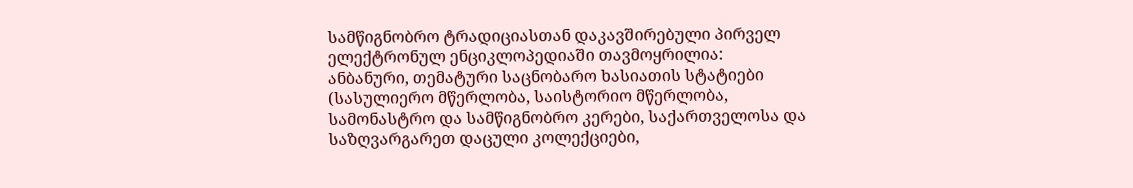სამწიგნობრო ტრადიციასთან დაკავშირებული პირველ ელექტრონულ ენციკლოპედიაში თავმოყრილია:
ანბანური, თემატური საცნობარო ხასიათის სტატიები (სასულიერო მწერლობა, საისტორიო მწერლობა, სამონასტრო და სამწიგნობრო კერები, საქართველოსა და საზღვარგარეთ დაცული კოლექციები,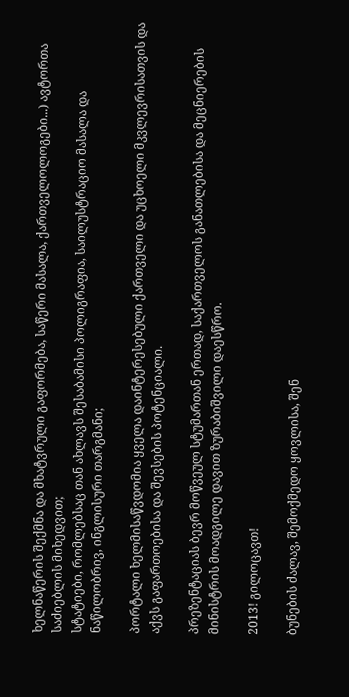ხელნაწერის შექმნა და მხატვრული გაფორმება, საწერი მასალა, ქართველოლოგები...) ავტორთა საძიებლის მიხედვით;
სტატიები, რომლებსაც თან ახლავს შესაბამისი პოლიგრაფია, საილუსტრაციო მასალა და ნაწილობრივ, ინგლისური თარგმანი;

პორტალი ხელმისაწვდომია ყველა დაინტერესებული ქართველი და უცხოელი მკვლევრისათვის და აქვს გაფართოებისა და შევსების პოტენციალი.

პრეზენტაციას ბევრ მოწვეულ სტუმართან ერთად, საქართველოს განათლებისა და მეცნიერების მინისტრის მოადგილე დავით ზურაბიშვილი დაესწრო.

2013! გილოცავთ!

ბუნების ძალავ, შემოქმედო ყოვლისა, შენ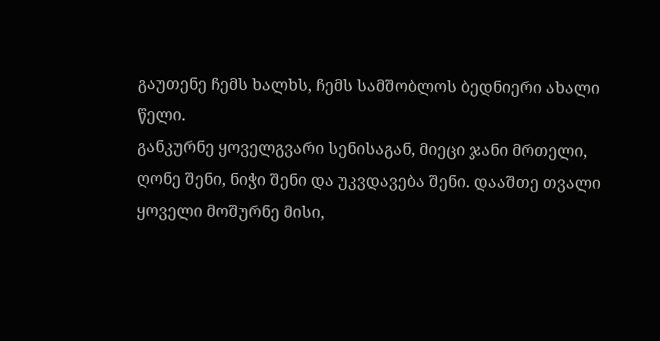გაუთენე ჩემს ხალხს, ჩემს სამშობლოს ბედნიერი ახალი წელი.
განკურნე ყოველგვარი სენისაგან, მიეცი ჯანი მრთელი, ღონე შენი, ნიჭი შენი და უკვდავება შენი. დააშთე თვალი ყოველი მოშურნე მისი,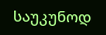საუკუნოდ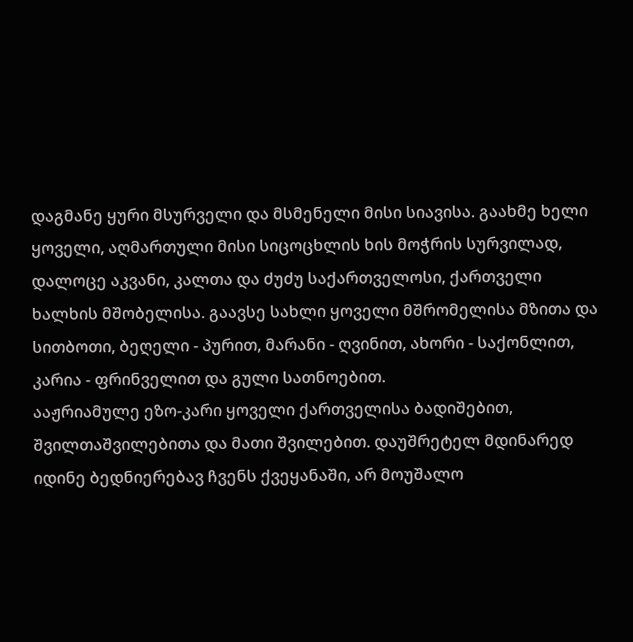დაგმანე ყური მსურველი და მსმენელი მისი სიავისა. გაახმე ხელი ყოველი, აღმართული მისი სიცოცხლის ხის მოჭრის სურვილად, დალოცე აკვანი, კალთა და ძუძუ საქართველოსი, ქართველი ხალხის მშობელისა. გაავსე სახლი ყოველი მშრომელისა მზითა და სითბოთი, ბეღელი - პურით, მარანი - ღვინით, ახორი - საქონლით, კარია - ფრინველით და გული სათნოებით.
ააჟრიამულე ეზო-კარი ყოველი ქართველისა ბადიშებით, შვილთაშვილებითა და მათი შვილებით. დაუშრეტელ მდინარედ იდინე ბედნიერებავ ჩვენს ქვეყანაში, არ მოუშალო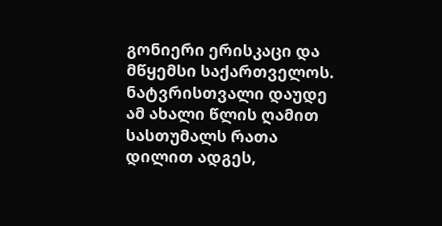გონიერი ერისკაცი და მწყემსი საქართველოს. ნატვრისთვალი დაუდე ამ ახალი წლის ღამით სასთუმალს რათა დილით ადგეს,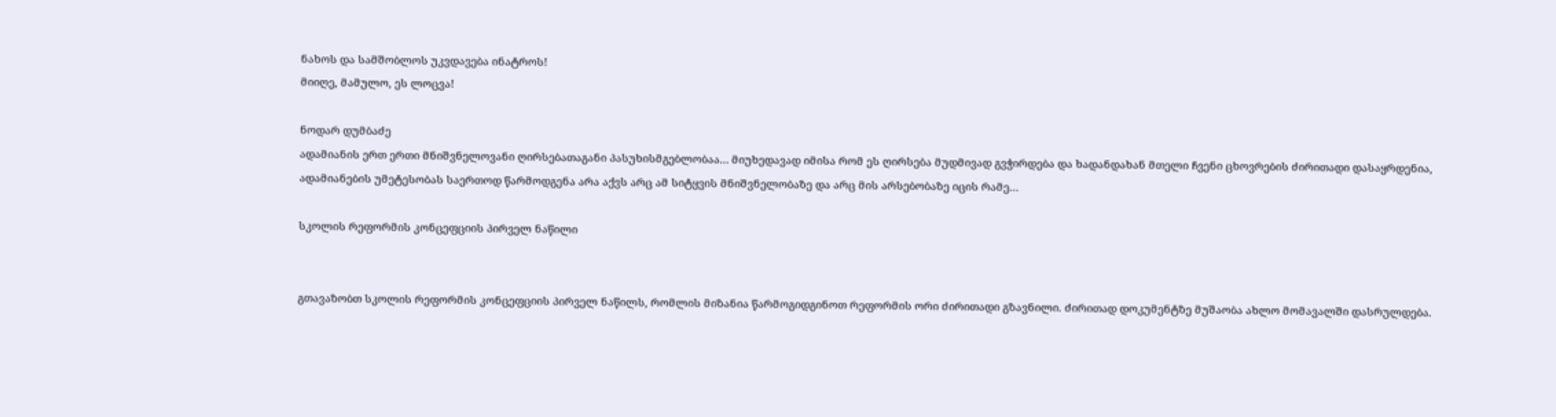ნახოს და სამშობლოს უკვდავება ინატროს!
მიიღე, მამულო, ეს ლოცვა!

ნოდარ დუმბაძე
ადამიანის ერთ ერთი მნიშვნელოვანი ღირსებათაგანი პასუხისმგებლობაა… მიუხედავად იმისა რომ ეს ღირსება მუდმივად გვჭირდება და ხადანდახან მთელი ჩვენი ცხოვრების ძირითადი დასაყრდენია, ადამიანების უმეტესობას საერთოდ წარმოდგენა არა აქვს არც ამ სიტყვის მნიშვნელობაზე და არც მის არსებობაზე იცის რამე…

სკოლის რეფორმის კონცეფციის პირველ ნაწილი


გთავაზობთ სკოლის რეფორმის კონცეფციის პირველ ნაწილს, რომლის მიზანია წარმოგიდგინოთ რეფორმის ორი ძირითადი გზავნილი. ძირითად დოკუმენტზე მუშაობა ახლო მომავალში დასრულდება.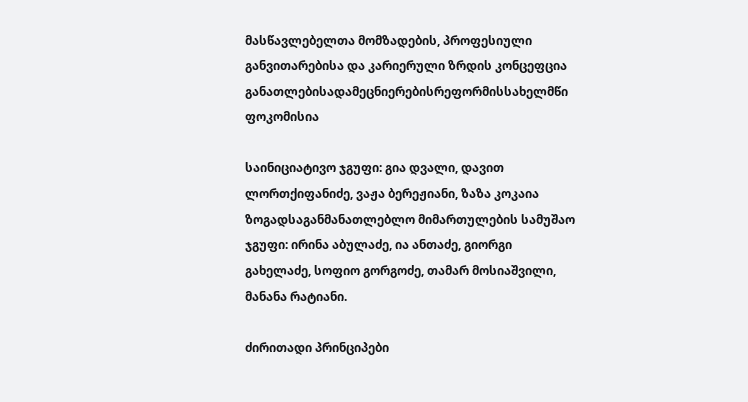მასწავლებელთა მომზადების, პროფესიული განვითარებისა და კარიერული ზრდის კონცეფცია
განათლებისადამეცნიერებისრეფორმისსახელმწი ფოკომისია

საინიციატივო ჯგუფი: გია დვალი, დავით ლორთქიფანიძე, ვაჟა ბერეჟიანი, ზაზა კოკაია
ზოგადსაგანმანათლებლო მიმართულების სამუშაო ჯგუფი: ირინა აბულაძე, ია ანთაძე, გიორგი გახელაძე, სოფიო გორგოძე, თამარ მოსიაშვილი, მანანა რატიანი.

ძირითადი პრინციპები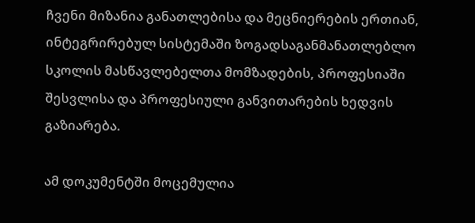ჩვენი მიზანია განათლებისა და მეცნიერების ერთიან, ინტეგრირებულ სისტემაში ზოგადსაგანმანათლებლო სკოლის მასწავლებელთა მომზადების, პროფესიაში შესვლისა და პროფესიული განვითარების ხედვის გაზიარება.

ამ დოკუმენტში მოცემულია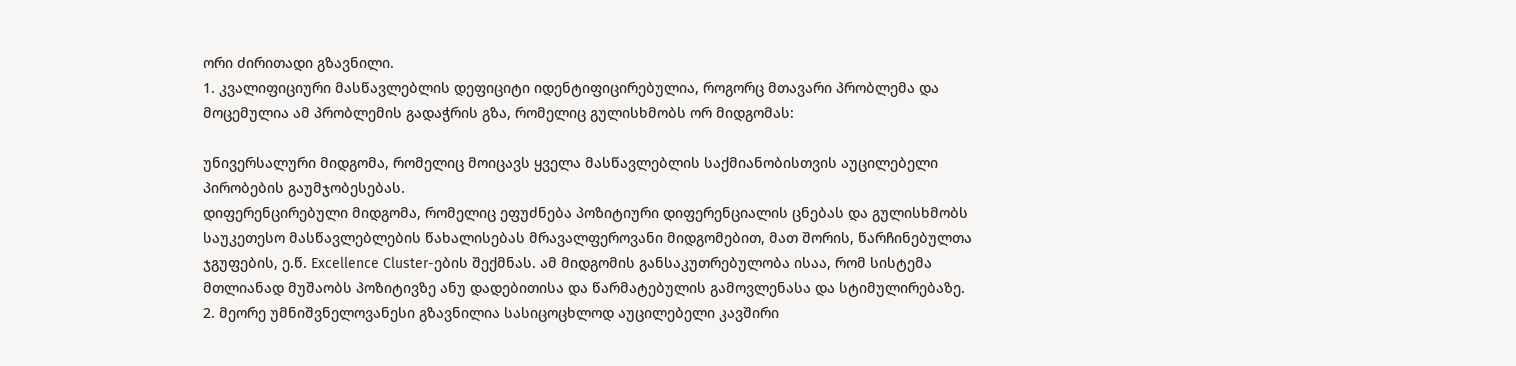ორი ძირითადი გზავნილი.
1. კვალიფიციური მასწავლებლის დეფიციტი იდენტიფიცირებულია, როგორც მთავარი პრობლემა და მოცემულია ამ პრობლემის გადაჭრის გზა, რომელიც გულისხმობს ორ მიდგომას:

უნივერსალური მიდგომა, რომელიც მოიცავს ყველა მასწავლებლის საქმიანობისთვის აუცილებელი პირობების გაუმჯობესებას.
დიფერენცირებული მიდგომა, რომელიც ეფუძნება პოზიტიური დიფერენციალის ცნებას და გულისხმობს საუკეთესო მასწავლებლების წახალისებას მრავალფეროვანი მიდგომებით, მათ შორის, წარჩინებულთა ჯგუფების, ე.წ. Excellence Cluster-ების შექმნას. ამ მიდგომის განსაკუთრებულობა ისაა, რომ სისტემა მთლიანად მუშაობს პოზიტივზე ანუ დადებითისა და წარმატებულის გამოვლენასა და სტიმულირებაზე.
2. მეორე უმნიშვნელოვანესი გზავნილია სასიცოცხლოდ აუცილებელი კავშირი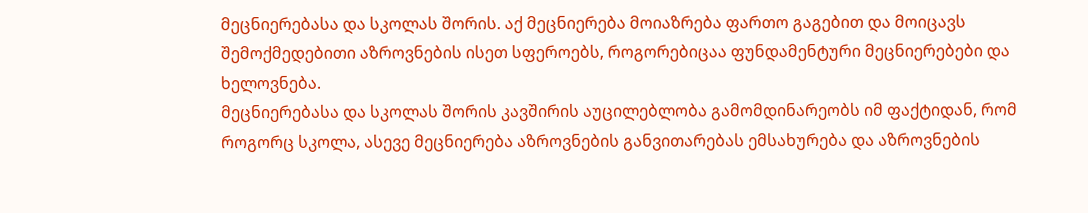მეცნიერებასა და სკოლას შორის. აქ მეცნიერება მოიაზრება ფართო გაგებით და მოიცავს შემოქმედებითი აზროვნების ისეთ სფეროებს, როგორებიცაა ფუნდამენტური მეცნიერებები და ხელოვნება.
მეცნიერებასა და სკოლას შორის კავშირის აუცილებლობა გამომდინარეობს იმ ფაქტიდან, რომ როგორც სკოლა, ასევე მეცნიერება აზროვნების განვითარებას ემსახურება და აზროვნების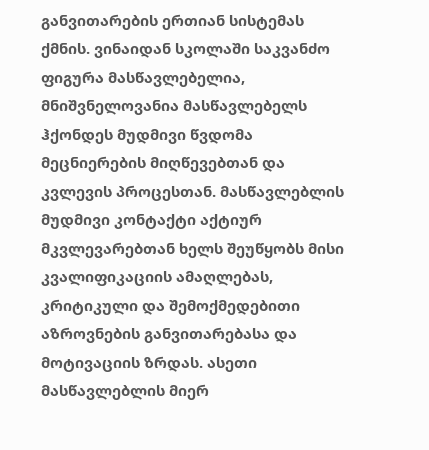განვითარების ერთიან სისტემას ქმნის. ვინაიდან სკოლაში საკვანძო ფიგურა მასწავლებელია, მნიშვნელოვანია მასწავლებელს ჰქონდეს მუდმივი წვდომა მეცნიერების მიღწევებთან და კვლევის პროცესთან. მასწავლებლის მუდმივი კონტაქტი აქტიურ მკვლევარებთან ხელს შეუწყობს მისი კვალიფიკაციის ამაღლებას, კრიტიკული და შემოქმედებითი აზროვნების განვითარებასა და მოტივაციის ზრდას. ასეთი მასწავლებლის მიერ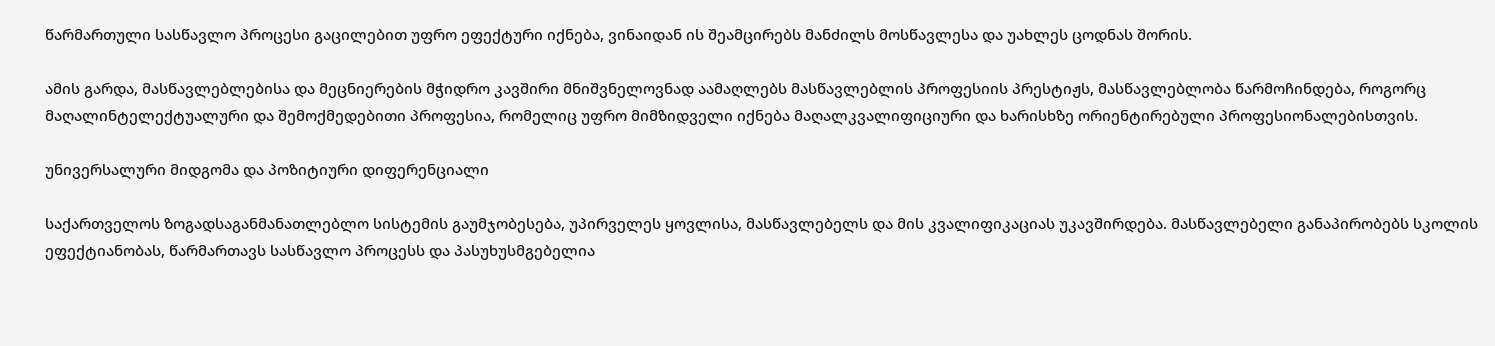წარმართული სასწავლო პროცესი გაცილებით უფრო ეფექტური იქნება, ვინაიდან ის შეამცირებს მანძილს მოსწავლესა და უახლეს ცოდნას შორის.

ამის გარდა, მასწავლებლებისა და მეცნიერების მჭიდრო კავშირი მნიშვნელოვნად აამაღლებს მასწავლებლის პროფესიის პრესტიჟს, მასწავლებლობა წარმოჩინდება, როგორც მაღალინტელექტუალური და შემოქმედებითი პროფესია, რომელიც უფრო მიმზიდველი იქნება მაღალკვალიფიციური და ხარისხზე ორიენტირებული პროფესიონალებისთვის.

უნივერსალური მიდგომა და პოზიტიური დიფერენციალი

საქართველოს ზოგადსაგანმანათლებლო სისტემის გაუმჯობესება, უპირველეს ყოვლისა, მასწავლებელს და მის კვალიფიკაციას უკავშირდება. მასწავლებელი განაპირობებს სკოლის ეფექტიანობას, წარმართავს სასწავლო პროცესს და პასუხუსმგებელია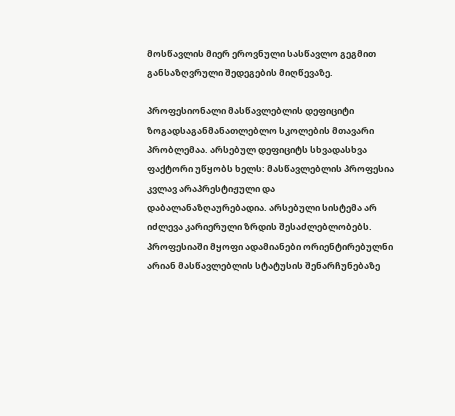მოსწავლის მიერ ეროვნული სასწავლო გეგმით განსაზღვრული შედეგების მიღწევაზე.

პროფესიონალი მასწავლებლის დეფიციტი ზოგადსაგანმანათლებლო სკოლების მთავარი პრობლემაა. არსებულ დეფიციტს სხვადასხვა ფაქტორი უწყობს ხელს: მასწავლებლის პროფესია კვლავ არაპრესტიჟული და დაბალანაზღაურებადია. არსებული სისტემა არ იძლევა კარიერული ზრდის შესაძლებლობებს. პროფესიაში მყოფი ადამიანები ორიენტირებულნი არიან მასწავლებლის სტატუსის შენარჩუნებაზე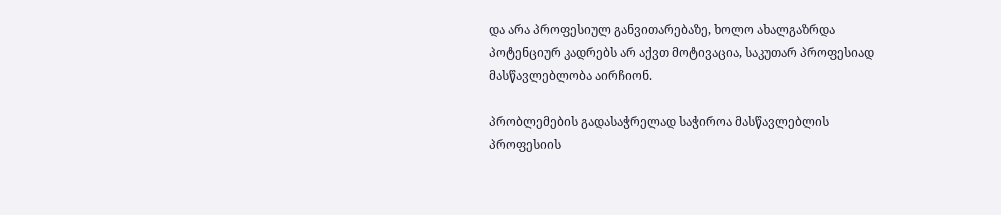და არა პროფესიულ განვითარებაზე, ხოლო ახალგაზრდა პოტენციურ კადრებს არ აქვთ მოტივაცია, საკუთარ პროფესიად მასწავლებლობა აირჩიონ.

პრობლემების გადასაჭრელად საჭიროა მასწავლებლის პროფესიის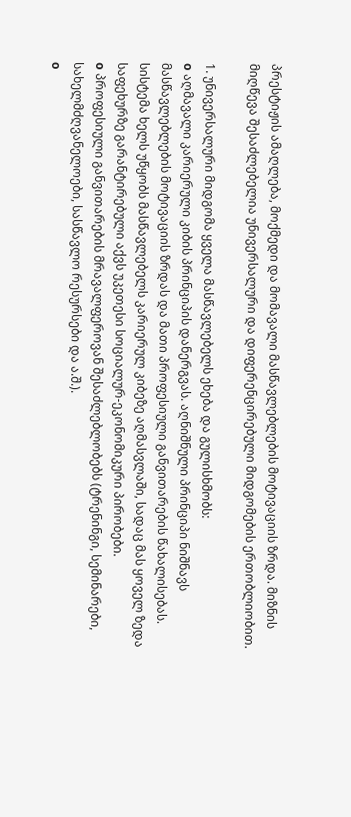პრესტიჟის ამაღლება, მოქმედი და მომავალი მასწავლებლების მოტივაციის ზრდა. მიზნის მიღწევა შესაძლებელია უნივერსალური და დიფერენცირებული მიდგომების ერთობლიობით.

1. უნივერსალური მიდგომა ყველა მასწავლებელს ეხება და გულისხმობს:
o აღმავალი კარიერული კიბის პრინციპის დანერგვას. აღნიშნული პრინციპი ნიშნავს მასწავლებლების მოტივაციის ზრდას და მათი პროფესიული განვითარების წახალისებას. სისტემა ხელს უწყობს მასწავლებელს კარიერულ კიბეზე აღმასვლაში, სადაც მას ყოველ ზედა საფეხურზე გარანტირებული აქვს უკეთესი სოციალურ-ეკონომიკური პირობები.
o პროფესიული განვითარების მრავალფეროვან შესაძლებლობებს (ტრენინგი, სემინარები, სახელმძღვანელოები, სასწავლო რესურსები და ა.შ.).
o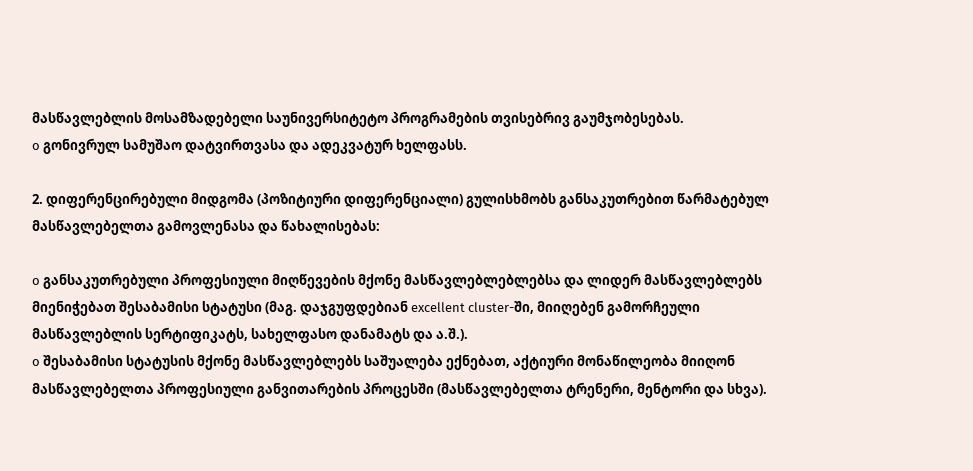მასწავლებლის მოსამზადებელი საუნივერსიტეტო პროგრამების თვისებრივ გაუმჯობესებას.
o გონივრულ სამუშაო დატვირთვასა და ადეკვატურ ხელფასს.

2. დიფერენცირებული მიდგომა (პოზიტიური დიფერენციალი) გულისხმობს განსაკუთრებით წარმატებულ მასწავლებელთა გამოვლენასა და წახალისებას:

o განსაკუთრებული პროფესიული მიღწევების მქონე მასწავლებლებლებსა და ლიდერ მასწავლებლებს მიენიჭებათ შესაბამისი სტატუსი (მაგ. დაჯგუფდებიან excellent cluster-ში, მიიღებენ გამორჩეული მასწავლებლის სერტიფიკატს, სახელფასო დანამატს და ა.შ.).
o შესაბამისი სტატუსის მქონე მასწავლებლებს საშუალება ექნებათ, აქტიური მონაწილეობა მიიღონ მასწავლებელთა პროფესიული განვითარების პროცესში (მასწავლებელთა ტრენერი, მენტორი და სხვა).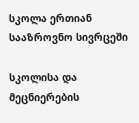სკოლა ერთიან სააზროვნო სივრცეში

სკოლისა და მეცნიერების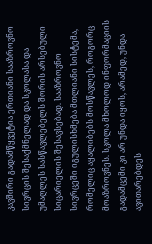კავშირი გადამწყვეტია ერთიანი სააზროვნო სივრცის შესაქმნელად და სკოლასა და უმაღლეს სასწავლებელს შორის არსებული სიცარიელის შესავსებად. სააზროვნო სივრცეში იგულისხმება მთლიანი სისტემა, რომელიც აყალიბებს მოსწავლეს, როგორც მოაზროვნეს. სკოლა მხოლოდ ინფორმაციის გადამცემი კი არ უნდა იყოს, არამედ, უნდა ავითარებდეს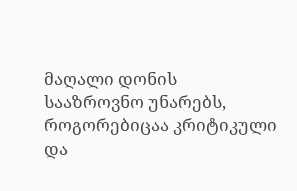მაღალი დონის სააზროვნო უნარებს, როგორებიცაა კრიტიკული და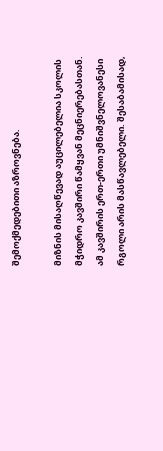შემოქმედებითი აზროვნება.

მიზნის მისაღწევად აუცილებელია სკოლის მჭიდრო კავშირი წამყვან მეცნიერებასთან. ამ კავშირის ერთ-ერთი უმნიშვნელოვანესი რგოლი არის მასწავლებელი. შესაბამისად,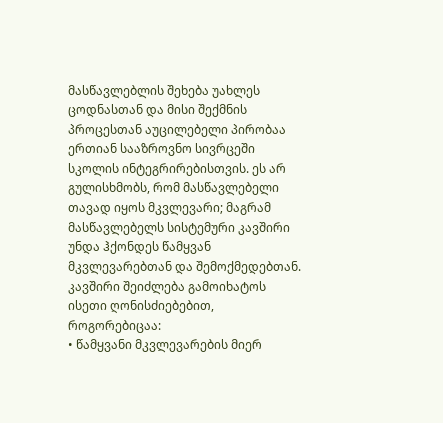მასწავლებლის შეხება უახლეს ცოდნასთან და მისი შექმნის პროცესთან აუცილებელი პირობაა ერთიან სააზროვნო სივრცეში სკოლის ინტეგრირებისთვის. ეს არ გულისხმობს, რომ მასწავლებელი თავად იყოს მკვლევარი; მაგრამ მასწავლებელს სისტემური კავშირი უნდა ჰქონდეს წამყვან მკვლევარებთან და შემოქმედებთან. კავშირი შეიძლება გამოიხატოს ისეთი ღონისძიებებით, როგორებიცაა:
• წამყვანი მკვლევარების მიერ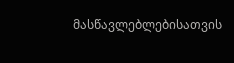მასწავლებლებისათვის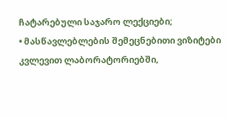ჩატარებული საჯარო ლექციები;
• მასწავლებლების შემეცნებითი ვიზიტები კვლევით ლაბორატორიებში,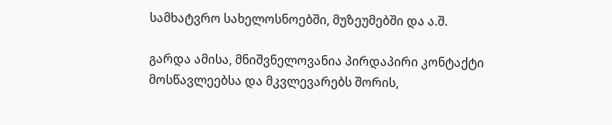სამხატვრო სახელოსნოებში, მუზეუმებში და ა.შ.

გარდა ამისა, მნიშვნელოვანია პირდაპირი კონტაქტი მოსწავლეებსა და მკვლევარებს შორის,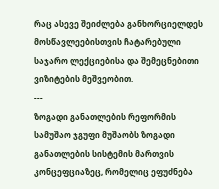რაც ასევე შეიძლება განხორციელდეს მოსწავლეებისთვის ჩატარებული საჯარო ლექციებისა და შემეცნებითი ვიზიტების მეშვეობით.
---
ზოგადი განათლების რეფორმის სამუშაო ჯგუფი მუშაობს ზოგადი განათლების სისტემის მართვის კონცეფციაზეც, რომელიც ეფუძნება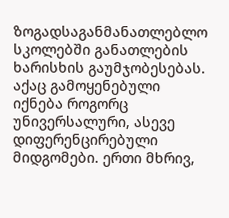ზოგადსაგანმანათლებლო სკოლებში განათლების ხარისხის გაუმჯობესებას. აქაც გამოყენებული იქნება როგორც უნივერსალური, ასევე დიფერენცირებული მიდგომები. ერთი მხრივ,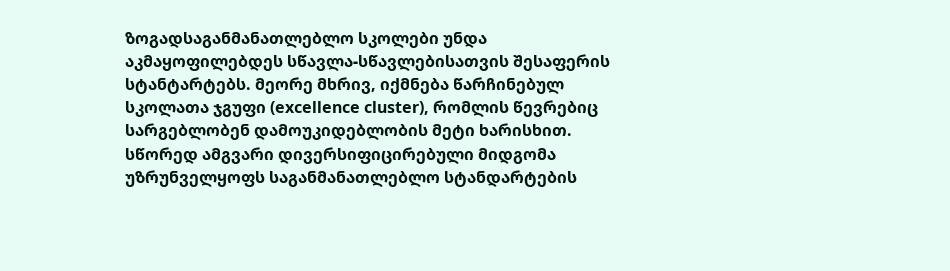ზოგადსაგანმანათლებლო სკოლები უნდა აკმაყოფილებდეს სწავლა-სწავლებისათვის შესაფერის სტანტარტებს. მეორე მხრივ, იქმნება წარჩინებულ სკოლათა ჯგუფი (excellence cluster), რომლის წევრებიც სარგებლობენ დამოუკიდებლობის მეტი ხარისხით. სწორედ ამგვარი დივერსიფიცირებული მიდგომა უზრუნველყოფს საგანმანათლებლო სტანდარტების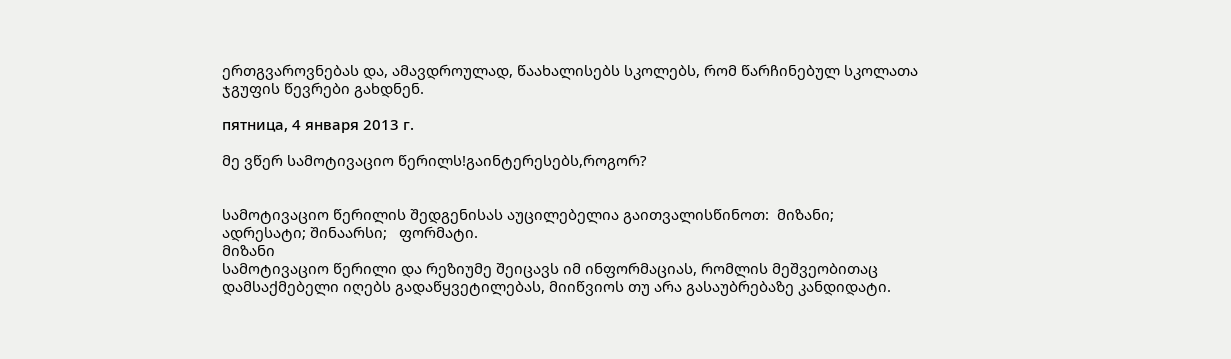ერთგვაროვნებას და, ამავდროულად, წაახალისებს სკოლებს, რომ წარჩინებულ სკოლათა ჯგუფის წევრები გახდნენ.

пятница, 4 января 2013 г.

მე ვწერ სამოტივაციო წერილს!გაინტერესებს,როგორ?


სამოტივაციო წერილის შედგენისას აუცილებელია გაითვალისწინოთ:  მიზანი;  ადრესატი; შინაარსი;   ფორმატი.
მიზანი
სამოტივაციო წერილი და რეზიუმე შეიცავს იმ ინფორმაციას, რომლის მეშვეობითაც დამსაქმებელი იღებს გადაწყვეტილებას, მიიწვიოს თუ არა გასაუბრებაზე კანდიდატი.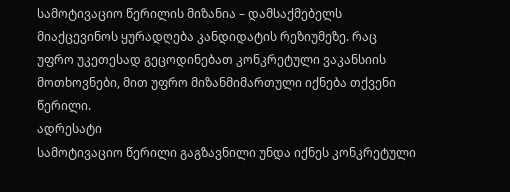სამოტივაციო წერილის მიზანია – დამსაქმებელს მიაქცევინოს ყურადღება კანდიდატის რეზიუმეზე. რაც უფრო უკეთესად გეცოდინებათ კონკრეტული ვაკანსიის მოთხოვნები, მით უფრო მიზანმიმართული იქნება თქვენი წერილი.
ადრესატი
სამოტივაციო წერილი გაგზავნილი უნდა იქნეს კონკრეტული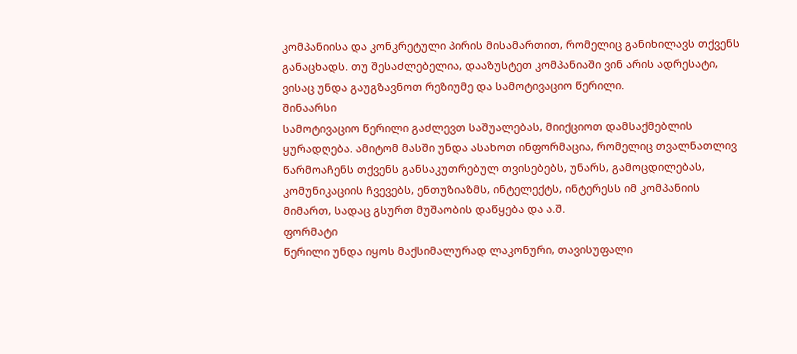კომპანიისა და კონკრეტული პირის მისამართით, რომელიც განიხილავს თქვენს განაცხადს. თუ შესაძლებელია, დააზუსტეთ კომპანიაში ვინ არის ადრესატი, ვისაც უნდა გაუგზავნოთ რეზიუმე და სამოტივაციო წერილი.
შინაარსი
სამოტივაციო წერილი გაძლევთ საშუალებას, მიიქციოთ დამსაქმებლის ყურადღება. ამიტომ მასში უნდა ასახოთ ინფორმაცია, რომელიც თვალნათლივ წარმოაჩენს თქვენს განსაკუთრებულ თვისებებს, უნარს, გამოცდილებას, კომუნიკაციის ჩვევებს, ენთუზიაზმს, ინტელექტს, ინტერესს იმ კომპანიის მიმართ, სადაც გსურთ მუშაობის დაწყება და ა.შ.
ფორმატი
წერილი უნდა იყოს მაქსიმალურად ლაკონური, თავისუფალი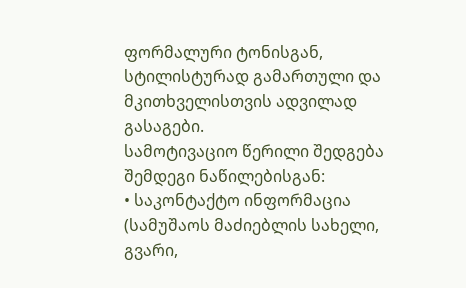ფორმალური ტონისგან, სტილისტურად გამართული და მკითხველისთვის ადვილად გასაგები.
სამოტივაციო წერილი შედგება შემდეგი ნაწილებისგან:
• საკონტაქტო ინფორმაცია (სამუშაოს მაძიებლის სახელი, გვარი,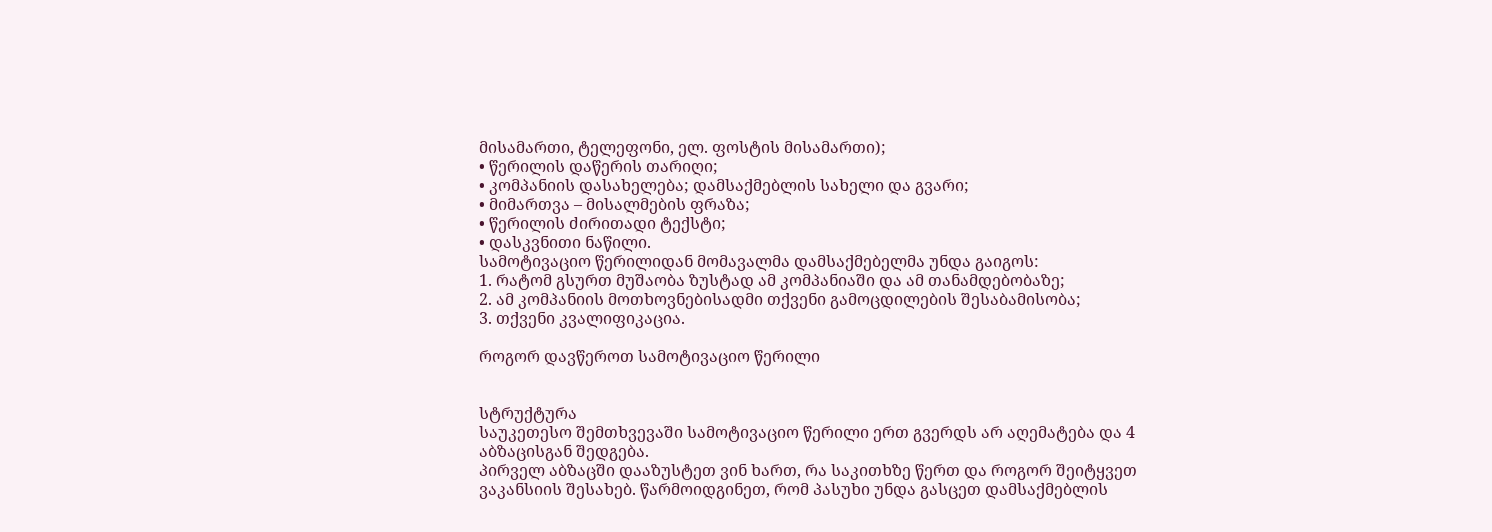მისამართი, ტელეფონი, ელ. ფოსტის მისამართი);
• წერილის დაწერის თარიღი;
• კომპანიის დასახელება; დამსაქმებლის სახელი და გვარი;
• მიმართვა – მისალმების ფრაზა;
• წერილის ძირითადი ტექსტი;
• დასკვნითი ნაწილი.
სამოტივაციო წერილიდან მომავალმა დამსაქმებელმა უნდა გაიგოს:
1. რატომ გსურთ მუშაობა ზუსტად ამ კომპანიაში და ამ თანამდებობაზე;
2. ამ კომპანიის მოთხოვნებისადმი თქვენი გამოცდილების შესაბამისობა;
3. თქვენი კვალიფიკაცია.

როგორ დავწეროთ სამოტივაციო წერილი


სტრუქტურა
საუკეთესო შემთხვევაში სამოტივაციო წერილი ერთ გვერდს არ აღემატება და 4 აბზაცისგან შედგება.
პირველ აბზაცში დააზუსტეთ ვინ ხართ, რა საკითხზე წერთ და როგორ შეიტყვეთ ვაკანსიის შესახებ. წარმოიდგინეთ, რომ პასუხი უნდა გასცეთ დამსაქმებლის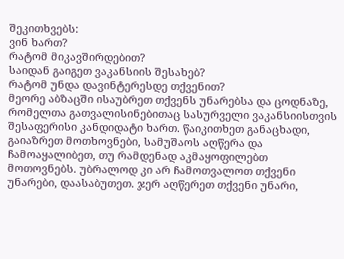შეკითხვებს:
ვინ ხართ?
რატომ მიკავშირდებით?
საიდან გაიგეთ ვაკანსიის შესახებ?
რატომ უნდა დავინტერესდე თქვენით?
მეორე აბზაცში ისაუბრეთ თქვენს უნარებსა და ცოდნაზე, რომელთა გათვალისინებითაც სასურველი ვაკანსიისთვის შესაფერისი კანდიდატი ხართ. წაიკითხეთ განაცხადი, გაიაზრეთ მოთხოვნები, სამუშაოს აღწერა და ჩამოაყალიბეთ, თუ რამდენად აკმაყოფილებთ  მოთოვნებს. უბრალოდ კი არ ჩამოთვალოთ თქვენი უნარები, დაასაბუთეთ. ჯერ აღწერეთ თქვენი უნარი,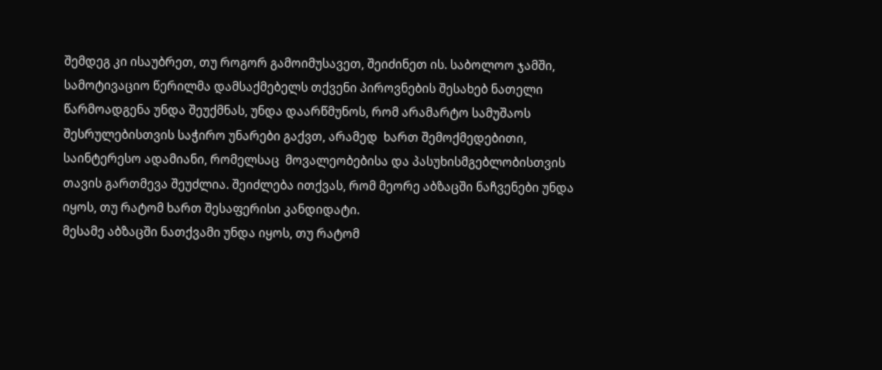შემდეგ კი ისაუბრეთ, თუ როგორ გამოიმუსავეთ, შეიძინეთ ის. საბოლოო ჯამში, სამოტივაციო წერილმა დამსაქმებელს თქვენი პიროვნების შესახებ ნათელი წარმოადგენა უნდა შეუქმნას, უნდა დაარწმუნოს, რომ არამარტო სამუშაოს შესრულებისთვის საჭირო უნარები გაქვთ, არამედ  ხართ შემოქმედებითი, საინტერესო ადამიანი, რომელსაც  მოვალეობებისა და პასუხისმგებლობისთვის თავის გართმევა შეუძლია. შეიძლება ითქვას, რომ მეორე აბზაცში ნაჩვენები უნდა იყოს, თუ რატომ ხართ შესაფერისი კანდიდატი.
მესამე აბზაცში ნათქვამი უნდა იყოს, თუ რატომ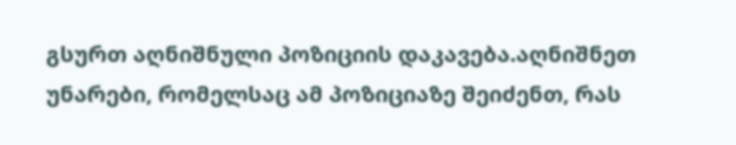გსურთ აღნიშნული პოზიციის დაკავება.აღნიშნეთ უნარები, რომელსაც ამ პოზიციაზე შეიძენთ, რას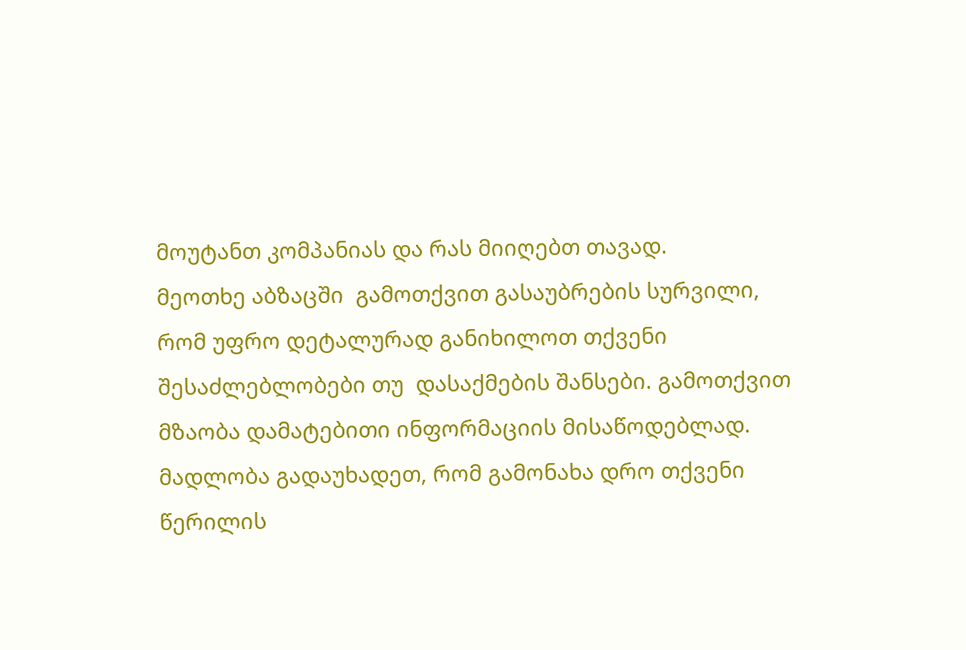მოუტანთ კომპანიას და რას მიიღებთ თავად.
მეოთხე აბზაცში  გამოთქვით გასაუბრების სურვილი, რომ უფრო დეტალურად განიხილოთ თქვენი შესაძლებლობები თუ  დასაქმების შანსები. გამოთქვით მზაობა დამატებითი ინფორმაციის მისაწოდებლად. მადლობა გადაუხადეთ, რომ გამონახა დრო თქვენი წერილის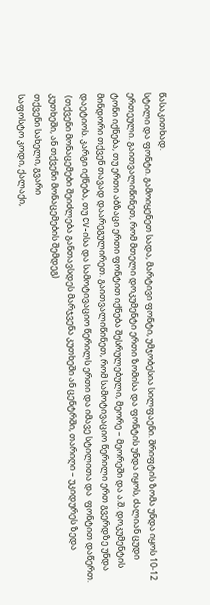წასაკითხად.
სტილი და ფონტი. გამოიყენეთ სადა, მარტივი ფონტი, უმჯობესია სილფაენი. შრიფტის ზომა უნდა იყოს 10-12 ერთეული. გაითვალიწინეთ, რომ მთელი დოკუმენტი ერთი ზომისა და ფონტის უნდა იყოს, ძალიან ცუდი ტონი იქნება, თუ ერთი აბზაცი ერთი ფონტით იქნება შესრულებული, მეორე – მეორეში და ა.შ. დოკუმენტის მინდორი თქვენ თავად დაარეგულირეთ. გაითვალიწინეთ, რომ სამოტივაციო წერილი ერთ გვერდზე უნდა დაეტიოს. კარგი იქნება, თუ CV-ისა და სამოტივაციო წერილს ერთი და იმავე სტილითა და  ფონტით დაწერთ.
 (თქვენი მონაცემები შეიძლება განთავსდეს მარჯვენა კუთხეში ან ცენტრში, თარიღი – უკიდურეს ზედა კუთხეში, ან თქვენი მონაცემების შემდეგ)
თქვენი სახელი, გვარი
საფოსტო კოდი, ქალაქი,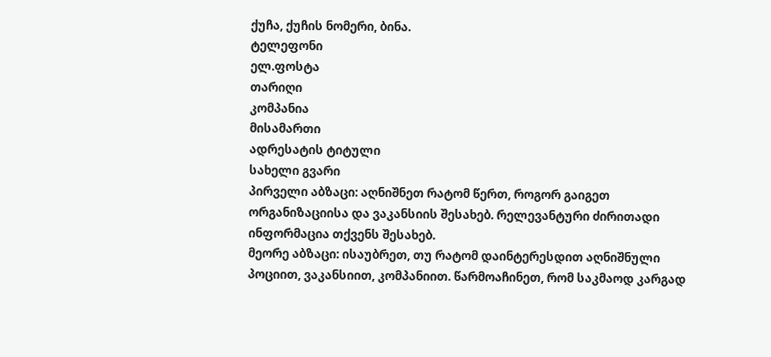ქუჩა, ქუჩის ნომერი, ბინა.
ტელეფონი
ელ.ფოსტა
თარიღი
კომპანია
მისამართი
ადრესატის ტიტული
სახელი გვარი
პირველი აბზაცი: აღნიშნეთ რატომ წერთ, როგორ გაიგეთ ორგანიზაციისა და ვაკანსიის შესახებ. რელევანტური ძირითადი ინფორმაცია თქვენს შესახებ.
მეორე აბზაცი: ისაუბრეთ, თუ რატომ დაინტერესდით აღნიშნული პოციით, ვაკანსიით, კომპანიით. წარმოაჩინეთ, რომ საკმაოდ კარგად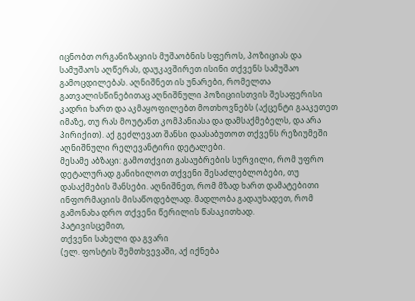იცნობთ ორგანიზაციის მუშაობნის სფეროს, პოზიციას და სამუშაოს აღწერას, დაუკავშირეთ ისინი თქვენს სამუშაო გამოცდილებას. აღნიშნეთ ის უნარები, რომელთა გათვალისწინებითაც აღნიშნული პოზიციისთვის შესაფერისი კადრი ხართ და აკმაყოფილებთ მოთხოვნებს (აქცენტი გააკეთეთ იმაზე, თუ რას მოუტანთ კომპანიასა და დამსაქმებელს, და არა პირიქით). აქ გეძლევათ შანსი დაასაბუთოთ თქვენს რეზიუმეში აღნიშნული რელევანტირი დეტალები.
მესამე აბზაცი: გამოთქვით გასაუბრების სურვილი, რომ უფრო დეტალურად განიხილოთ თქვენი შესაძლებლობები, თუ  დასაქმების შანსები. აღნიშნეთ, რომ მზად ხართ დამატებითი ინფორმაციის მისაწოდებლად. მადლობა გადაუხადეთ, რომ გამონახა დრო თქვენი წერილის წასაკითხად.
პატივისცემით,
თქვენი სახელი და გვარი
(ელ. ფოსტის შემთხვევაში, აქ იქნება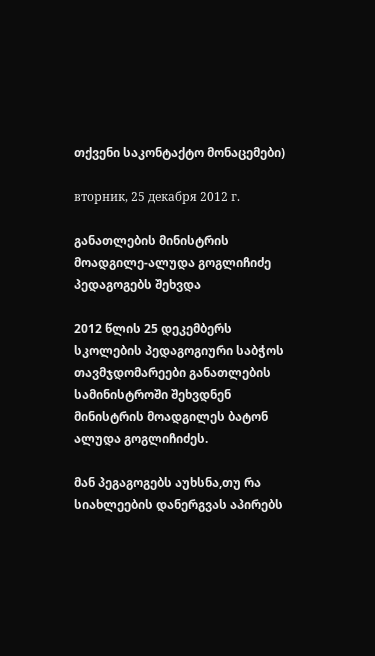თქვენი საკონტაქტო მონაცემები)

вторник, 25 декабря 2012 г.

განათლების მინისტრის მოადგილე-ალუდა გოგლიჩიძე პედაგოგებს შეხვდა

2012 წლის 25 დეკემბერს სკოლების პედაგოგიური საბჭოს თავმჯდომარეები განათლების სამინისტროში შეხვდნენ მინისტრის მოადგილეს ბატონ ალუდა გოგლიჩიძეს.

მან პეგაგოგებს აუხსნა,თუ რა სიახლეების დანერგვას აპირებს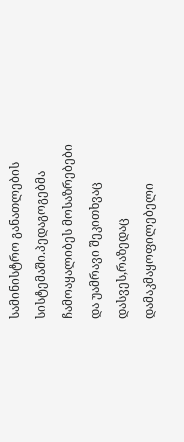სამინისტრო განათლების სისტემაში.პედაგოგებმა ჩამოაყალიბეს მოსაზრებები და უამრავი შეკითხვაც დასვეს,რაზედაც დამაკმაყოფილებელი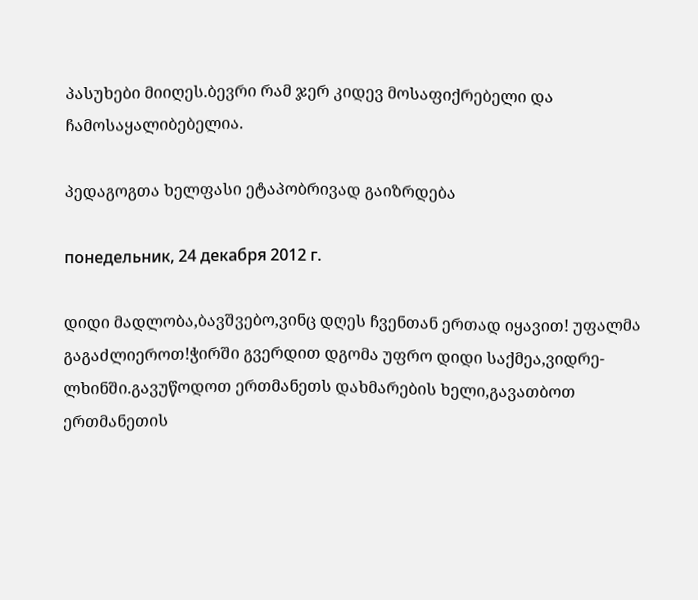პასუხები მიიღეს.ბევრი რამ ჯერ კიდევ მოსაფიქრებელი და ჩამოსაყალიბებელია.

პედაგოგთა ხელფასი ეტაპობრივად გაიზრდება

понедельник, 24 декабря 2012 г.

დიდი მადლობა,ბავშვებო,ვინც დღეს ჩვენთან ერთად იყავით! უფალმა გაგაძლიეროთ!ჭირში გვერდით დგომა უფრო დიდი საქმეა,ვიდრე-ლხინში.გავუწოდოთ ერთმანეთს დახმარების ხელი,გავათბოთ ერთმანეთის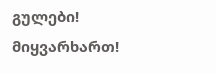გულები!
მიყვარხართ!